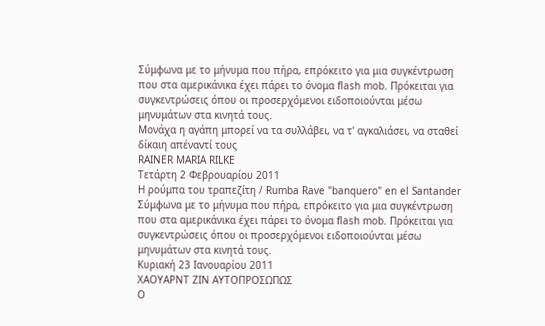Σύμφωνα με το μήνυμα που πήρα, επρόκειτο για μια συγκέντρωση που στα αμερικάνικα έχει πάρει το όνομα flash mob. Πρόκειται για συγκεντρώσεις όπου οι προσερχόμενοι ειδοποιούνται μέσω μηνυμάτων στα κινητά τους.
Μονάχα η αγάπη μπορεί να τα συλλάβει, να τ' αγκαλιάσει, να σταθεί δίκαιη απέναντί τους
RAINER MARIA RILKE
Τετάρτη 2 Φεβρουαρίου 2011
Η ρούμπα του τραπεζίτη / Rumba Rave "banquero" en el Santander
Σύμφωνα με το μήνυμα που πήρα, επρόκειτο για μια συγκέντρωση που στα αμερικάνικα έχει πάρει το όνομα flash mob. Πρόκειται για συγκεντρώσεις όπου οι προσερχόμενοι ειδοποιούνται μέσω μηνυμάτων στα κινητά τους.
Κυριακή 23 Ιανουαρίου 2011
ΧΑΟΥΑΡΝΤ ΖΙΝ ΑΥΤΟΠΡΟΣΩΠΩΣ
Ο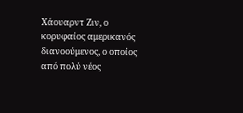Χάουαρντ Ζιν, ο κορυφαίος αμερικανός διανοούμενος, ο οποίος από πολύ νέος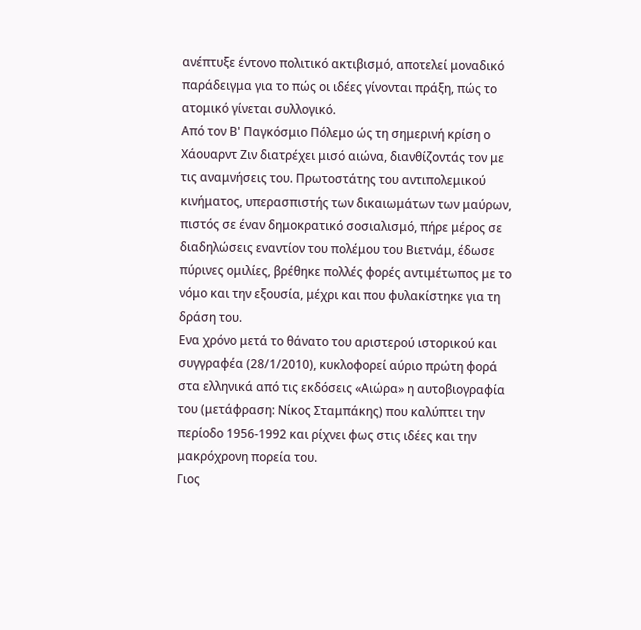ανέπτυξε έντονο πολιτικό ακτιβισμό, αποτελεί μοναδικό παράδειγμα για το πώς οι ιδέες γίνονται πράξη, πώς το ατομικό γίνεται συλλογικό.
Από τον Β' Παγκόσμιο Πόλεμο ώς τη σημερινή κρίση ο Χάουαρντ Ζιν διατρέχει μισό αιώνα, διανθίζοντάς τον με τις αναμνήσεις του. Πρωτοστάτης του αντιπολεμικού κινήματος, υπερασπιστής των δικαιωμάτων των μαύρων, πιστός σε έναν δημοκρατικό σοσιαλισμό, πήρε μέρος σε διαδηλώσεις εναντίον του πολέμου του Βιετνάμ, έδωσε πύρινες ομιλίες, βρέθηκε πολλές φορές αντιμέτωπος με το νόμο και την εξουσία, μέχρι και που φυλακίστηκε για τη δράση του.
Ενα χρόνο μετά το θάνατο του αριστερού ιστορικού και συγγραφέα (28/1/2010), κυκλοφορεί αύριο πρώτη φορά στα ελληνικά από τις εκδόσεις «Αιώρα» η αυτοβιογραφία του (μετάφραση: Νίκος Σταμπάκης) που καλύπτει την περίοδο 1956-1992 και ρίχνει φως στις ιδέες και την μακρόχρονη πορεία του.
Γιος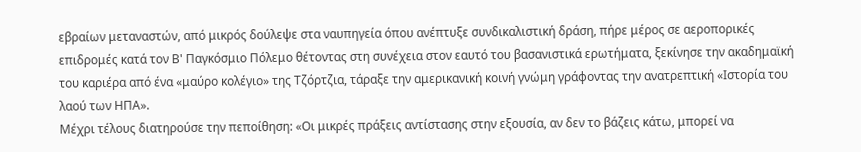εβραίων μεταναστών, από μικρός δούλεψε στα ναυπηγεία όπου ανέπτυξε συνδικαλιστική δράση, πήρε μέρος σε αεροπορικές επιδρομές κατά τον Β' Παγκόσμιο Πόλεμο θέτοντας στη συνέχεια στον εαυτό του βασανιστικά ερωτήματα, ξεκίνησε την ακαδημαϊκή του καριέρα από ένα «μαύρο κολέγιο» της Τζόρτζια, τάραξε την αμερικανική κοινή γνώμη γράφοντας την ανατρεπτική «Ιστορία του λαού των ΗΠΑ».
Μέχρι τέλους διατηρούσε την πεποίθηση: «Οι μικρές πράξεις αντίστασης στην εξουσία, αν δεν το βάζεις κάτω, μπορεί να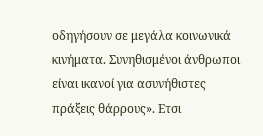οδηγήσουν σε μεγάλα κοινωνικά κινήματα. Συνηθισμένοι άνθρωποι είναι ικανοί για ασυνήθιστες πράξεις θάρρους». Ετσι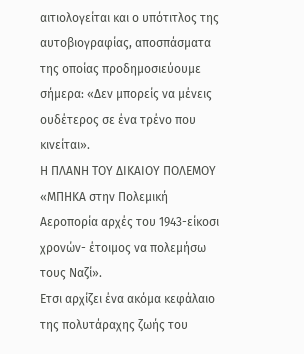αιτιολογείται και ο υπότιτλος της αυτοβιογραφίας, αποσπάσματα της οποίας προδημοσιεύουμε σήμερα: «Δεν μπορείς να μένεις ουδέτερος σε ένα τρένο που κινείται».
Η ΠΛΑΝΗ ΤΟΥ ΔΙΚΑΙΟΥ ΠΟΛΕΜΟΥ
«ΜΠΗΚΑ στην Πολεμική Αεροπορία αρχές του 1943-είκοσι χρονών- έτοιμος να πολεμήσω τους Ναζί».
Ετσι αρχίζει ένα ακόμα κεφάλαιο της πολυτάραχης ζωής του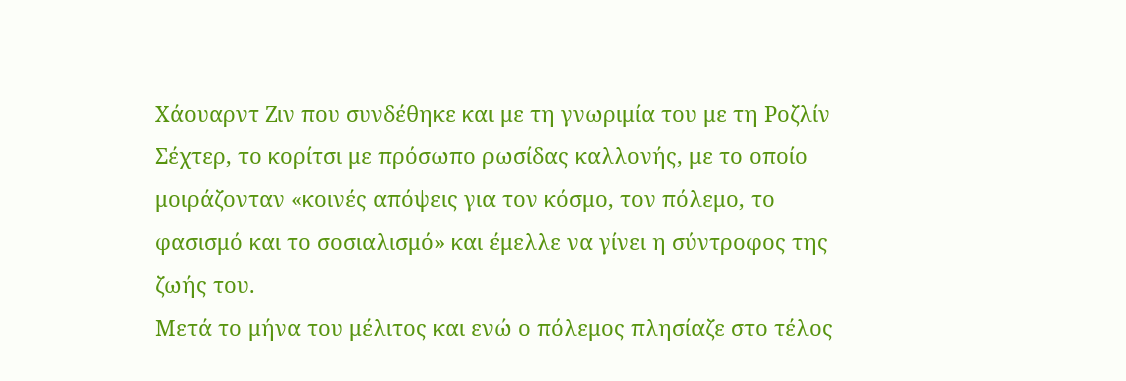Χάουαρντ Ζιν που συνδέθηκε και με τη γνωριμία του με τη Ροζλίν Σέχτερ, το κορίτσι με πρόσωπο ρωσίδας καλλονής, με το οποίο μοιράζονταν «κοινές απόψεις για τον κόσμο, τον πόλεμο, το φασισμό και το σοσιαλισμό» και έμελλε να γίνει η σύντροφος της ζωής του.
Μετά το μήνα του μέλιτος και ενώ ο πόλεμος πλησίαζε στο τέλος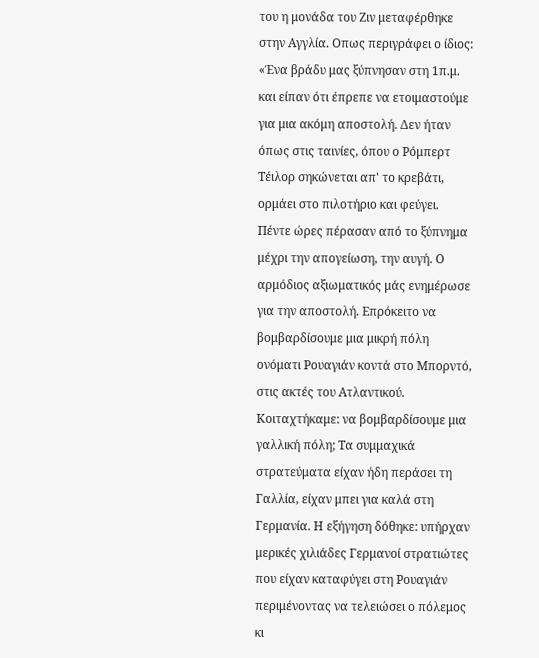του η μονάδα του Ζιν μεταφέρθηκε στην Αγγλία. Οπως περιγράφει ο ίδιος: «Ένα βράδυ μας ξύπνησαν στη 1π.μ. και είπαν ότι έπρεπε να ετοιμαστούμε για μια ακόμη αποστολή. Δεν ήταν όπως στις ταινίες, όπου ο Ρόμπερτ Τέιλορ σηκώνεται απ' το κρεβάτι, ορμάει στο πιλοτήριο και φεύγει. Πέντε ώρες πέρασαν από το ξύπνημα μέχρι την απογείωση, την αυγή. Ο αρμόδιος αξιωματικός μάς ενημέρωσε για την αποστολή. Επρόκειτο να βομβαρδίσουμε μια μικρή πόλη ονόματι Ρουαγιάν κοντά στο Μπορντό, στις ακτές του Ατλαντικού. Κοιταχτήκαμε: να βομβαρδίσουμε μια γαλλική πόλη; Τα συμμαχικά στρατεύματα είχαν ήδη περάσει τη Γαλλία, είχαν μπει για καλά στη Γερμανία. Η εξήγηση δόθηκε: υπήρχαν μερικές χιλιάδες Γερμανοί στρατιώτες που είχαν καταφύγει στη Ρουαγιάν περιμένοντας να τελειώσει ο πόλεμος κι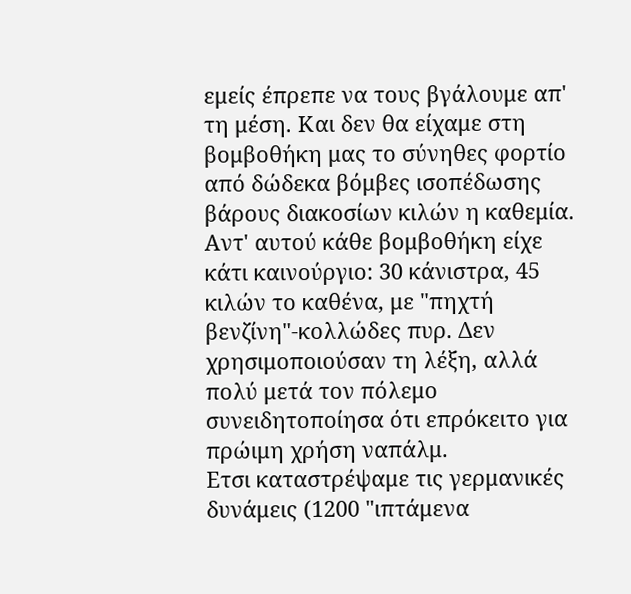εμείς έπρεπε να τους βγάλουμε απ' τη μέση. Και δεν θα είχαμε στη βομβοθήκη μας το σύνηθες φορτίο από δώδεκα βόμβες ισοπέδωσης βάρους διακοσίων κιλών η καθεμία. Αντ' αυτού κάθε βομβοθήκη είχε κάτι καινούργιο: 30 κάνιστρα, 45 κιλών το καθένα, με "πηχτή βενζίνη"-κολλώδες πυρ. Δεν χρησιμοποιούσαν τη λέξη, αλλά πολύ μετά τον πόλεμο συνειδητοποίησα ότι επρόκειτο για πρώιμη χρήση ναπάλμ.
Ετσι καταστρέψαμε τις γερμανικές δυνάμεις (1200 "ιπτάμενα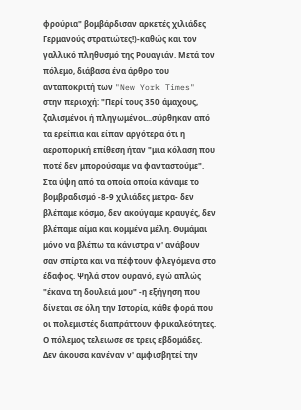φρούρια" βομβάρδισαν αρκετές χιλιάδες Γερμανούς στρατιώτες!)-καθώς και τον γαλλικό πληθυσμό της Ρουαγιάν. Μετά τον πόλεμο, διάβασα ένα άρθρο του ανταποκριτή των "New York Times" στην περιοχή: "Περί τους 350 άμαχους, ζαλισμένοι ή πληγωμένοι...σύρθηκαν από τα ερείπια και είπαν αργότερα ότι η αεροπορική επίθεση ήταν "μια κόλαση που ποτέ δεν μπορούσαμε να φανταστούμε".
Στα ύψη από τα οποία οποία κάναμε το βομβραδισμό -8-9 χιλιάδες μετρα- δεν βλέπαμε κόσμο, δεν ακούγαμε κραυγές, δεν βλέπαμε αίμα και κομμένα μέλη. Θυμάμαι μόνο να βλέπω τα κάνιστρα ν' ανάβουν σαν σπίρτα και να πέφτουν φλεγόμενα στο έδαφος. Ψηλά στον ουρανό, εγώ απλώς "έκανα τη δουλειά μου" -η εξήγηση που δίνεται σε όλη την Ιστορία, κάθε φορά που οι πολεμιστές διαπράττουν φρικαλεότητες.
Ο πόλεμος τελειωσε σε τρεις εβδομάδες. Δεν άκουσα κανέναν ν' αμφισβητεί την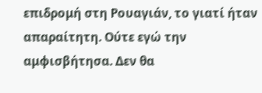επιδρομή στη Ρουαγιάν, το γιατί ήταν απαραίτητη. Ούτε εγώ την αμφισβήτησα. Δεν θα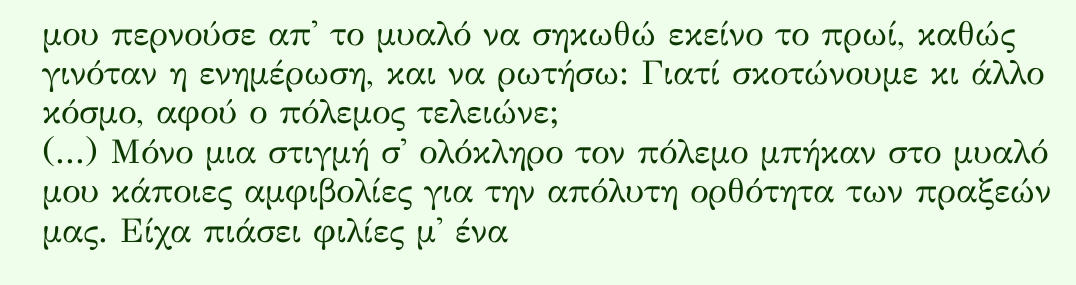μου περνούσε απ' το μυαλό να σηκωθώ εκείνο το πρωί, καθώς γινόταν η ενημέρωση, και να ρωτήσω: Γιατί σκοτώνουμε κι άλλο κόσμο, αφού ο πόλεμος τελειώνε;
(...) Μόνο μια στιγμή σ' ολόκληρο τον πόλεμο μπήκαν στο μυαλό μου κάποιες αμφιβολίες για την απόλυτη ορθότητα των πραξεών μας. Είχα πιάσει φιλίες μ' ένα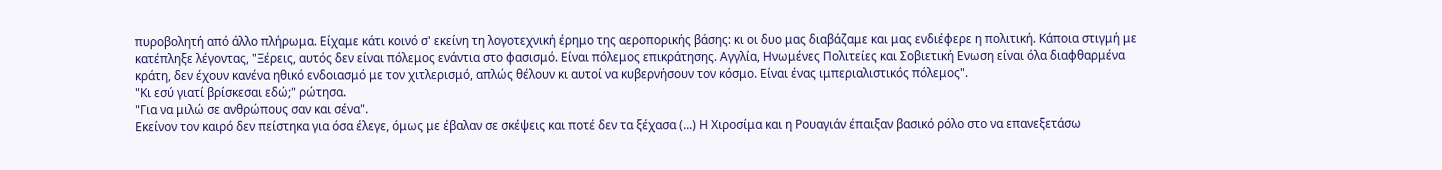πυροβολητή από άλλο πλήρωμα. Είχαμε κάτι κοινό σ' εκείνη τη λογοτεχνική έρημο της αεροπορικής βάσης: κι οι δυο μας διαβάζαμε και μας ενδιέφερε η πολιτική. Κάποια στιγμή με κατέπληξε λέγοντας, "Ξέρεις, αυτός δεν είναι πόλεμος ενάντια στο φασισμό. Είναι πόλεμος επικράτησης. Αγγλία, Ηνωμένες Πολιτείες και Σοβιετική Ενωση είναι όλα διαφθαρμένα κράτη, δεν έχουν κανένα ηθικό ενδοιασμό με τον χιτλερισμό, απλώς θέλουν κι αυτοί να κυβερνήσουν τον κόσμο. Είναι ένας ιμπεριαλιστικός πόλεμος".
"Κι εσύ γιατί βρίσκεσαι εδώ;" ρώτησα.
"Για να μιλώ σε ανθρώπους σαν και σένα".
Εκείνον τον καιρό δεν πείστηκα για όσα έλεγε, όμως με έβαλαν σε σκέψεις και ποτέ δεν τα ξέχασα (...) Η Χιροσίμα και η Ρουαγιάν έπαιξαν βασικό ρόλο στο να επανεξετάσω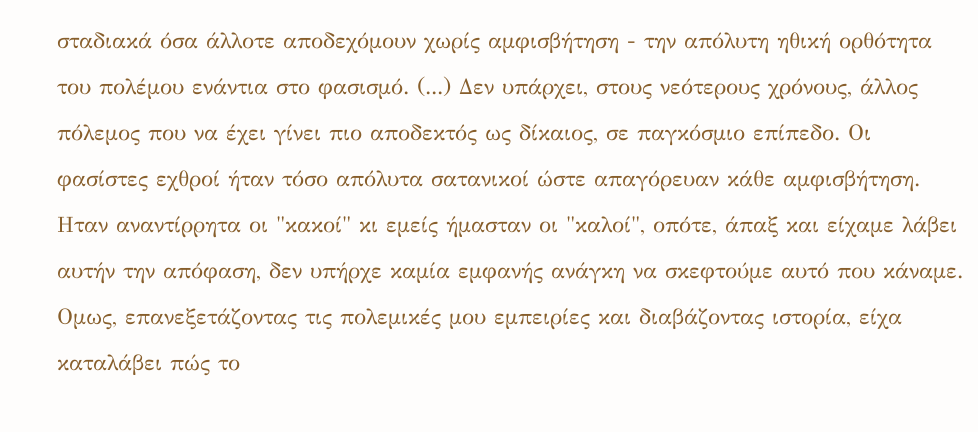σταδιακά όσα άλλοτε αποδεχόμουν χωρίς αμφισβήτηση - την απόλυτη ηθική ορθότητα του πολέμου ενάντια στο φασισμό. (...) Δεν υπάρχει, στους νεότερους χρόνους, άλλος πόλεμος που να έχει γίνει πιο αποδεκτός ως δίκαιος, σε παγκόσμιο επίπεδο. Οι φασίστες εχθροί ήταν τόσο απόλυτα σατανικοί ώστε απαγόρευαν κάθε αμφισβήτηση. Ηταν αναντίρρητα οι "κακοί" κι εμείς ήμασταν οι "καλοί", οπότε, άπαξ και είχαμε λάβει αυτήν την απόφαση, δεν υπήρχε καμία εμφανής ανάγκη να σκεφτούμε αυτό που κάναμε. Ομως, επανεξετάζοντας τις πολεμικές μου εμπειρίες και διαβάζοντας ιστορία, είχα καταλάβει πώς το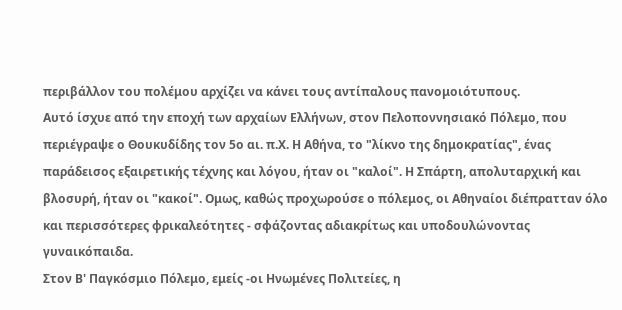περιβάλλον του πολέμου αρχίζει να κάνει τους αντίπαλους πανομοιότυπους.
Αυτό ίσχυε από την εποχή των αρχαίων Ελλήνων, στον Πελοποννησιακό Πόλεμο, που περιέγραψε ο Θουκυδίδης τον 5ο αι. π.Χ. Η Αθήνα, το "λίκνο της δημοκρατίας", ένας παράδεισος εξαιρετικής τέχνης και λόγου, ήταν οι "καλοί". Η Σπάρτη, απολυταρχική και βλοσυρή, ήταν οι "κακοί". Ομως, καθώς προχωρούσε ο πόλεμος, οι Αθηναίοι διέπρατταν όλο και περισσότερες φρικαλεότητες - σφάζοντας αδιακρίτως και υποδουλώνοντας γυναικόπαιδα.
Στον Β' Παγκόσμιο Πόλεμο, εμείς -οι Ηνωμένες Πολιτείες, η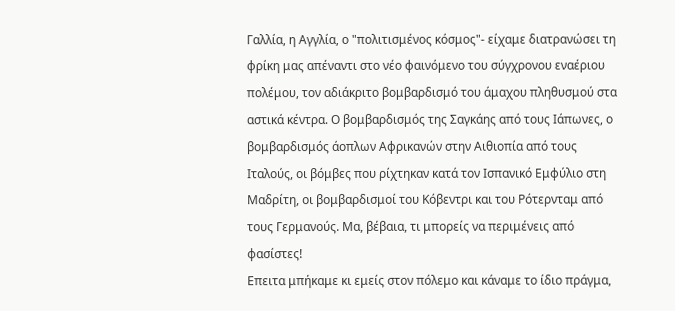Γαλλία, η Αγγλία, ο "πολιτισμένος κόσμος"- είχαμε διατρανώσει τη φρίκη μας απέναντι στο νέο φαινόμενο του σύγχρονου εναέριου πολέμου, τον αδιάκριτο βομβαρδισμό του άμαχου πληθυσμού στα αστικά κέντρα. Ο βομβαρδισμός της Σαγκάης από τους Ιάπωνες, ο βομβαρδισμός άοπλων Αφρικανών στην Αιθιοπία από τους Ιταλούς, οι βόμβες που ρίχτηκαν κατά τον Ισπανικό Εμφύλιο στη Μαδρίτη, οι βομβαρδισμοί του Κόβεντρι και του Ρότερνταμ από τους Γερμανούς. Μα, βέβαια, τι μπορείς να περιμένεις από φασίστες!
Επειτα μπήκαμε κι εμείς στον πόλεμο και κάναμε το ίδιο πράγμα,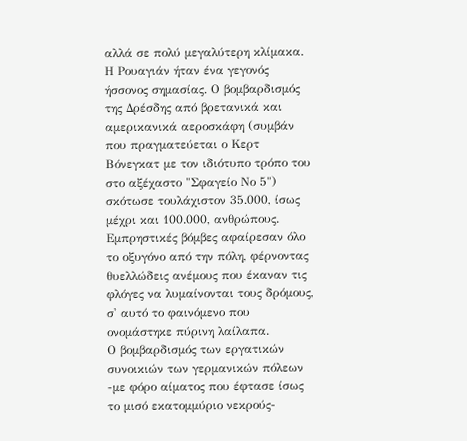αλλά σε πολύ μεγαλύτερη κλίμακα. Η Ρουαγιάν ήταν ένα γεγονός ήσσονος σημασίας. Ο βομβαρδισμός της Δρέσδης από βρετανικά και αμερικανικά αεροσκάφη (συμβάν που πραγματεύεται ο Κερτ Βόνεγκατ με τον ιδιότυπο τρόπο του στο αξέχαστο "Σφαγείο Νο 5") σκότωσε τουλάχιστον 35.000, ίσως μέχρι και 100.000, ανθρώπους. Εμπρηστικές βόμβες αφαίρεσαν όλο το οξυγόνο από την πόλη, φέρνοντας θυελλώδεις ανέμους που έκαναν τις φλόγες να λυμαίνονται τους δρόμους, σ' αυτό το φαινόμενο που ονομάστηκε πύρινη λαίλαπα.
Ο βομβαρδισμός των εργατικών συνοικιών των γερμανικών πόλεων -με φόρο αίματος που έφτασε ίσως το μισό εκατομμύριο νεκρούς-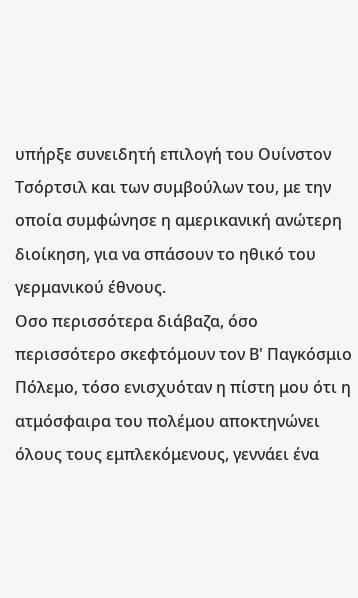υπήρξε συνειδητή επιλογή του Ουίνστον Τσόρτσιλ και των συμβούλων του, με την οποία συμφώνησε η αμερικανική ανώτερη διοίκηση, για να σπάσουν το ηθικό του γερμανικού έθνους.
Οσο περισσότερα διάβαζα, όσο περισσότερο σκεφτόμουν τον Β' Παγκόσμιο Πόλεμο, τόσο ενισχυόταν η πίστη μου ότι η ατμόσφαιρα του πολέμου αποκτηνώνει όλους τους εμπλεκόμενους, γεννάει ένα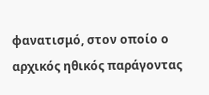φανατισμό, στον οποίο ο αρχικός ηθικός παράγοντας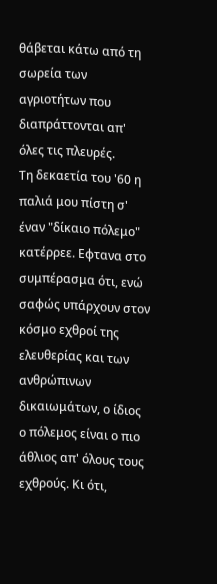θάβεται κάτω από τη σωρεία των αγριοτήτων που διαπράττονται απ' όλες τις πλευρές.
Τη δεκαετία του '60 η παλιά μου πίστη σ' έναν "δίκαιο πόλεμο" κατέρρεε. Εφτανα στο συμπέρασμα ότι, ενώ σαφώς υπάρχουν στον κόσμο εχθροί της ελευθερίας και των ανθρώπινων δικαιωμάτων, ο ίδιος ο πόλεμος είναι ο πιο άθλιος απ' όλους τους εχθρούς. Κι ότι,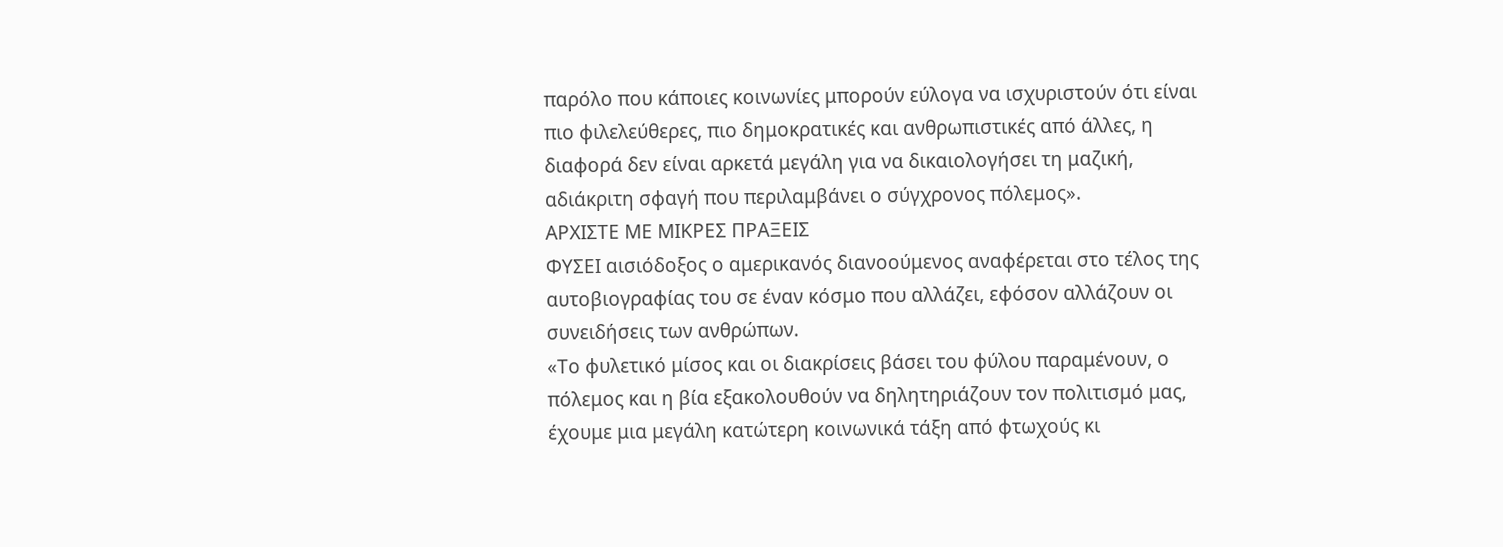παρόλο που κάποιες κοινωνίες μπορούν εύλογα να ισχυριστούν ότι είναι πιο φιλελεύθερες, πιο δημοκρατικές και ανθρωπιστικές από άλλες, η διαφορά δεν είναι αρκετά μεγάλη για να δικαιολογήσει τη μαζική, αδιάκριτη σφαγή που περιλαμβάνει ο σύγχρονος πόλεμος».
ΑΡΧΙΣΤΕ ΜΕ ΜΙΚΡΕΣ ΠΡΑΞΕΙΣ
ΦΥΣΕΙ αισιόδοξος ο αμερικανός διανοούμενος αναφέρεται στο τέλος της αυτοβιογραφίας του σε έναν κόσμο που αλλάζει, εφόσον αλλάζουν οι συνειδήσεις των ανθρώπων.
«Το φυλετικό μίσος και οι διακρίσεις βάσει του φύλου παραμένουν, ο πόλεμος και η βία εξακολουθούν να δηλητηριάζουν τον πολιτισμό μας, έχουμε μια μεγάλη κατώτερη κοινωνικά τάξη από φτωχούς κι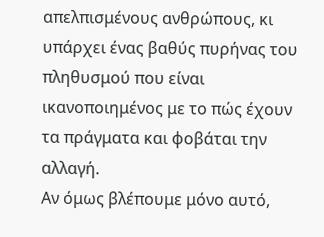απελπισμένους ανθρώπους, κι υπάρχει ένας βαθύς πυρήνας του πληθυσμού που είναι ικανοποιημένος με το πώς έχουν τα πράγματα και φοβάται την αλλαγή.
Αν όμως βλέπουμε μόνο αυτό,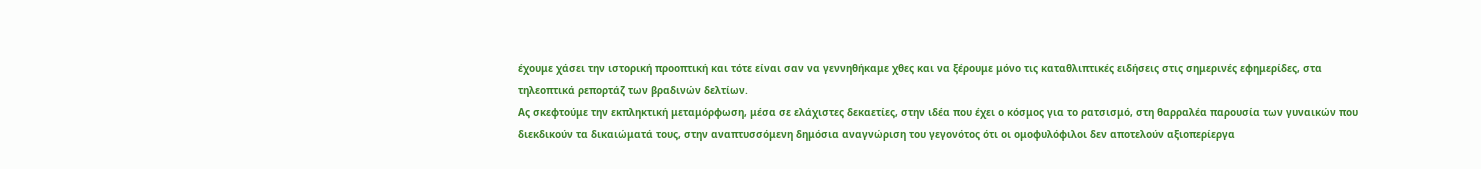έχουμε χάσει την ιστορική προοπτική και τότε είναι σαν να γεννηθήκαμε χθες και να ξέρουμε μόνο τις καταθλιπτικές ειδήσεις στις σημερινές εφημερίδες, στα τηλεοπτικά ρεπορτάζ των βραδινών δελτίων.
Ας σκεφτούμε την εκπληκτική μεταμόρφωση, μέσα σε ελάχιστες δεκαετίες, στην ιδέα που έχει ο κόσμος για το ρατσισμό, στη θαρραλέα παρουσία των γυναικών που διεκδικούν τα δικαιώματά τους, στην αναπτυσσόμενη δημόσια αναγνώριση του γεγονότος ότι οι ομοφυλόφιλοι δεν αποτελούν αξιοπερίεργα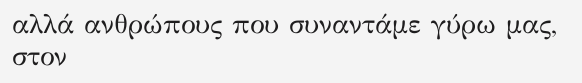αλλά ανθρώπους που συναντάμε γύρω μας, στον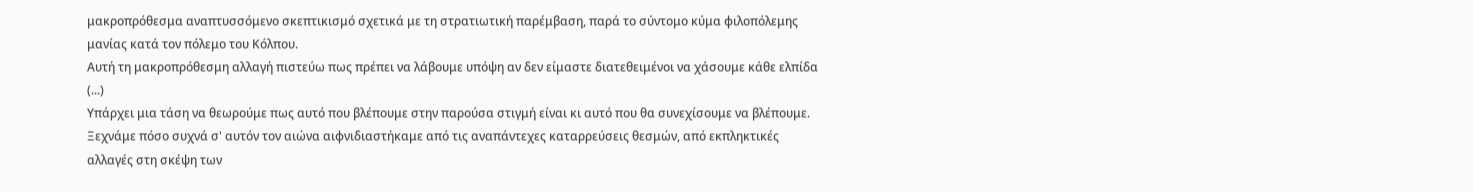μακροπρόθεσμα αναπτυσσόμενο σκεπτικισμό σχετικά με τη στρατιωτική παρέμβαση, παρά το σύντομο κύμα φιλοπόλεμης μανίας κατά τον πόλεμο του Κόλπου.
Αυτή τη μακροπρόθεσμη αλλαγή πιστεύω πως πρέπει να λάβουμε υπόψη αν δεν είμαστε διατεθειμένοι να χάσουμε κάθε ελπίδα (...)
Υπάρχει μια τάση να θεωρούμε πως αυτό που βλέπουμε στην παρούσα στιγμή είναι κι αυτό που θα συνεχίσουμε να βλέπουμε. Ξεχνάμε πόσο συχνά σ' αυτόν τον αιώνα αιφνιδιαστήκαμε από τις αναπάντεχες καταρρεύσεις θεσμών, από εκπληκτικές αλλαγές στη σκέψη των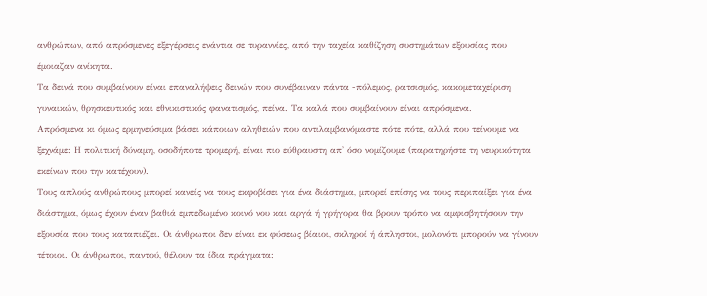ανθρώπων, από απρόσμενες εξεγέρσεις ενάντια σε τυραννίες, από την ταχεία καθίζηση συστημάτων εξουσίας που έμοιαζαν ανίκητα.
Τα δεινά που συμβαίνουν είναι επαναλήψεις δεινών που συνέβαιναν πάντα -πόλεμος, ρατσισμός, κακομεταχείριση γυναικών, θρησκευτικός και εθνικιστικός φανατισμός, πείνα. Τα καλά που συμβαίνουν είναι απρόσμενα.
Απρόσμενα κι όμως ερμηνεύσιμα βάσει κάποιων αληθειών που αντιλαμβανόμαστε πότε πότε, αλλά που τείνουμε να ξεχνάμε: Η πολιτική δύναμη, οσοδήποτε τρομερή, είναι πιο εύθραυστη απ' όσο νομίζουμε (παρατηρήστε τη νευρικότητα εκείνων που την κατέχουν).
Τους απλούς ανθρώπους μπορεί κανείς να τους εκφοβίσει για ένα διάστημα, μπορεί επίσης να τους περιπαίξει για ένα διάστημα, όμως έχουν έναν βαθιά εμπεδωμένο κοινό νου και αργά ή γρήγορα θα βρουν τρόπο να αμφισβητήσουν την εξουσία που τους καταπιέζει. Οι άνθρωποι δεν είναι εκ φύσεως βίαιοι, σκληροί ή άπληστοι, μολονότι μπορούν να γίνουν τέτοιοι. Οι άνθρωποι, παντού, θέλουν τα ίδια πράγματα: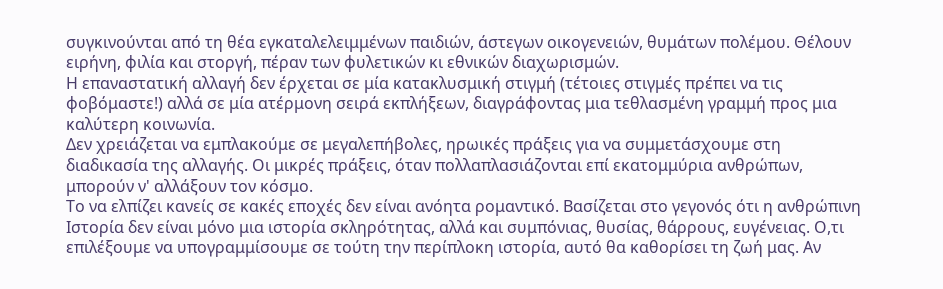συγκινούνται από τη θέα εγκαταλελειμμένων παιδιών, άστεγων οικογενειών, θυμάτων πολέμου. Θέλουν ειρήνη, φιλία και στοργή, πέραν των φυλετικών κι εθνικών διαχωρισμών.
Η επαναστατική αλλαγή δεν έρχεται σε μία κατακλυσμική στιγμή (τέτοιες στιγμές πρέπει να τις φοβόμαστε!) αλλά σε μία ατέρμονη σειρά εκπλήξεων, διαγράφοντας μια τεθλασμένη γραμμή προς μια καλύτερη κοινωνία.
Δεν χρειάζεται να εμπλακούμε σε μεγαλεπήβολες, ηρωικές πράξεις για να συμμετάσχουμε στη διαδικασία της αλλαγής. Οι μικρές πράξεις, όταν πολλαπλασιάζονται επί εκατομμύρια ανθρώπων, μπορούν ν' αλλάξουν τον κόσμο.
Το να ελπίζει κανείς σε κακές εποχές δεν είναι ανόητα ρομαντικό. Βασίζεται στο γεγονός ότι η ανθρώπινη Ιστορία δεν είναι μόνο μια ιστορία σκληρότητας, αλλά και συμπόνιας, θυσίας, θάρρους, ευγένειας. Ο,τι επιλέξουμε να υπογραμμίσουμε σε τούτη την περίπλοκη ιστορία, αυτό θα καθορίσει τη ζωή μας. Αν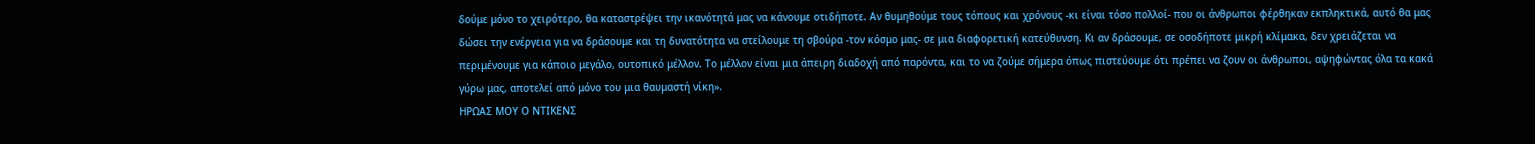δούμε μόνο το χειρότερο, θα καταστρέψει την ικανότητά μας να κάνουμε οτιδήποτε. Αν θυμηθούμε τους τόπους και χρόνους -κι είναι τόσο πολλοί- που οι άνθρωποι φέρθηκαν εκπληκτικά, αυτό θα μας δώσει την ενέργεια για να δράσουμε και τη δυνατότητα να στείλουμε τη σβούρα -τον κόσμο μας- σε μια διαφορετική κατεύθυνση. Κι αν δράσουμε, σε οσοδήποτε μικρή κλίμακα, δεν χρειάζεται να περιμένουμε για κάποιο μεγάλο, ουτοπικό μέλλον. Το μέλλον είναι μια άπειρη διαδοχή από παρόντα, και το να ζούμε σήμερα όπως πιστεύουμε ότι πρέπει να ζουν οι άνθρωποι, αψηφώντας όλα τα κακά γύρω μας, αποτελεί από μόνο του μια θαυμαστή νίκη».
ΗΡΩΑΣ ΜΟΥ Ο ΝΤΙΚΕΝΣ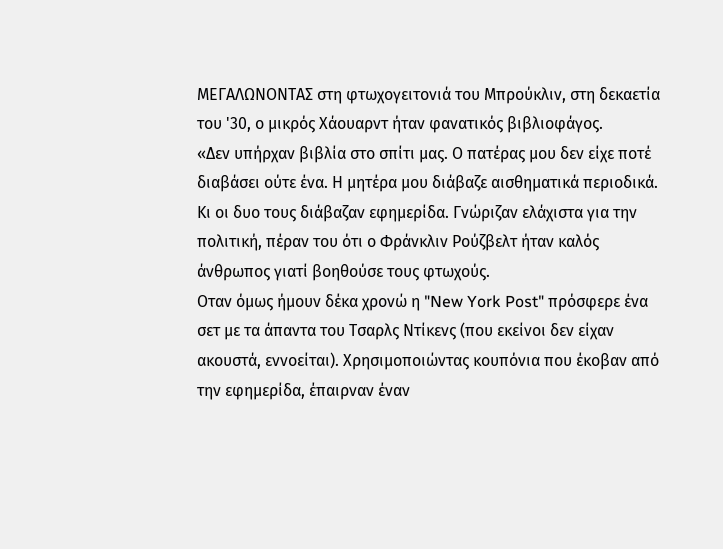ΜΕΓΑΛΩΝΟΝΤΑΣ στη φτωχογειτονιά του Μπρούκλιν, στη δεκαετία του '30, ο μικρός Χάουαρντ ήταν φανατικός βιβλιοφάγος.
«Δεν υπήρχαν βιβλία στο σπίτι μας. Ο πατέρας μου δεν είχε ποτέ διαβάσει ούτε ένα. Η μητέρα μου διάβαζε αισθηματικά περιοδικά. Κι οι δυο τους διάβαζαν εφημερίδα. Γνώριζαν ελάχιστα για την πολιτική, πέραν του ότι ο Φράνκλιν Ρούζβελτ ήταν καλός άνθρωπος γιατί βοηθούσε τους φτωχούς.
Οταν όμως ήμουν δέκα χρονώ η "New York Post" πρόσφερε ένα σετ με τα άπαντα του Τσαρλς Ντίκενς (που εκείνοι δεν είχαν ακουστά, εννοείται). Χρησιμοποιώντας κουπόνια που έκοβαν από την εφημερίδα, έπαιρναν έναν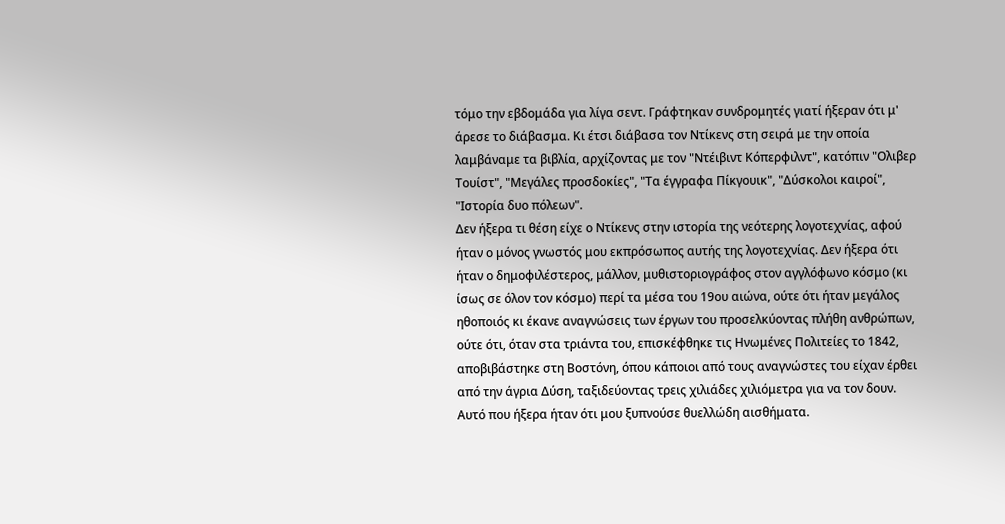τόμο την εβδομάδα για λίγα σεντ. Γράφτηκαν συνδρομητές γιατί ήξεραν ότι μ' άρεσε το διάβασμα. Κι έτσι διάβασα τον Ντίκενς στη σειρά με την οποία λαμβάναμε τα βιβλία, αρχίζοντας με τον "Ντέιβιντ Κόπερφιλντ", κατόπιν "Ολιβερ Τουίστ", "Μεγάλες προσδοκίες", "Τα έγγραφα Πίκγουικ", "Δύσκολοι καιροί", "Ιστορία δυο πόλεων".
Δεν ήξερα τι θέση είχε ο Ντίκενς στην ιστορία της νεότερης λογοτεχνίας, αφού ήταν ο μόνος γνωστός μου εκπρόσωπος αυτής της λογοτεχνίας. Δεν ήξερα ότι ήταν ο δημοφιλέστερος, μάλλον, μυθιστοριογράφος στον αγγλόφωνο κόσμο (κι ίσως σε όλον τον κόσμο) περί τα μέσα του 19ου αιώνα, ούτε ότι ήταν μεγάλος ηθοποιός κι έκανε αναγνώσεις των έργων του προσελκύοντας πλήθη ανθρώπων, ούτε ότι, όταν στα τριάντα του, επισκέφθηκε τις Ηνωμένες Πολιτείες το 1842, αποβιβάστηκε στη Βοστόνη, όπου κάποιοι από τους αναγνώστες του είχαν έρθει από την άγρια Δύση, ταξιδεύοντας τρεις χιλιάδες χιλιόμετρα για να τον δουν.
Αυτό που ήξερα ήταν ότι μου ξυπνούσε θυελλώδη αισθήματα.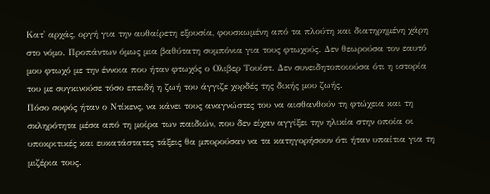Κατ' αρχάς, οργή για την αυθαίρετη εξουσία, φουσκωμένη από τα πλούτη και διατηρημένη χάρη στο νόμο. Προπάντων όμως μια βαθύτατη συμπόνια για τους φτωχούς. Δεν θεωρούσα τον εαυτό μου φτωχό με την έννοια που ήταν φτωχός ο Ολιβερ Τουίστ. Δεν συνειδητοποιούσα ότι η ιστορία του με συγκινούσε τόσο επειδή η ζωή του άγγιζε χορδές της δικής μου ζωής.
Πόσο σοφός ήταν ο Ντίκενς, να κάνει τους αναγνώστες του να αισθανθούν τη φτώχεια και τη σκληρότητα μέσα από τη μοίρα των παιδιών, που δεν είχαν αγγίξει την ηλικία στην οποία οι υποκριτικές και ευκατάστατες τάξεις θα μπορούσαν να τα κατηγορήσουν ότι ήταν υπαίτια για τη μιζέρια τους.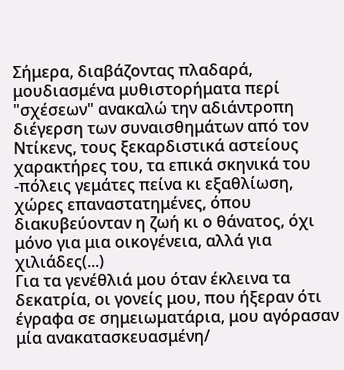Σήμερα, διαβάζοντας πλαδαρά, μουδιασμένα μυθιστορήματα περί "σχέσεων" ανακαλώ την αδιάντροπη διέγερση των συναισθημάτων από τον Ντίκενς, τους ξεκαρδιστικά αστείους χαρακτήρες του, τα επικά σκηνικά του -πόλεις γεμάτες πείνα κι εξαθλίωση, χώρες επαναστατημένες, όπου διακυβεύονταν η ζωή κι ο θάνατος, όχι μόνο για μια οικογένεια, αλλά για χιλιάδες(...)
Για τα γενέθλιά μου όταν έκλεινα τα δεκατρία, οι γονείς μου, που ήξεραν ότι έγραφα σε σημειωματάρια, μου αγόρασαν μία ανακατασκευασμένη/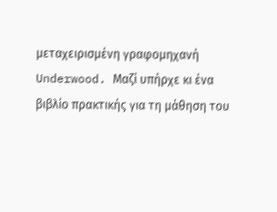μεταχειρισμένη γραφομηχανή Underwood. Μαζί υπήρχε κι ένα βιβλίο πρακτικής για τη μάθηση του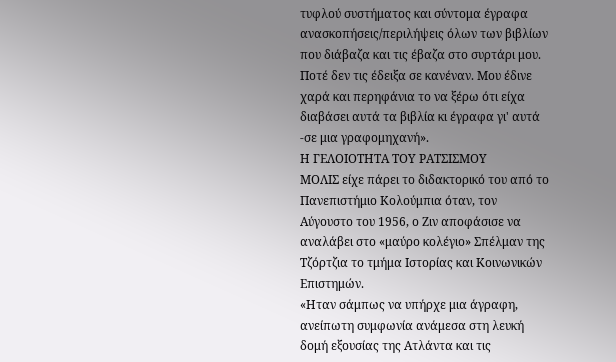τυφλού συστήματος και σύντομα έγραφα ανασκοπήσεις/περιλήψεις όλων των βιβλίων που διάβαζα και τις έβαζα στο συρτάρι μου. Ποτέ δεν τις έδειξα σε κανέναν. Μου έδινε χαρά και περηφάνια το να ξέρω ότι είχα διαβάσει αυτά τα βιβλία κι έγραφα γι' αυτά -σε μια γραφομηχανή».
Η ΓΕΛΟΙΟΤΗΤΑ ΤΟΥ ΡΑΤΣΙΣΜΟΥ
ΜΟΛΙΣ είχε πάρει το διδακτορικό του από το Πανεπιστήμιο Κολούμπια όταν, τον Αύγουστο του 1956, ο Ζιν αποφάσισε να αναλάβει στο «μαύρο κολέγιο» Σπέλμαν της Τζόρτζια το τμήμα Ιστορίας και Κοινωνικών Επιστημών.
«Ηταν σάμπως να υπήρχε μια άγραφη, ανείπωτη συμφωνία ανάμεσα στη λευκή δομή εξουσίας της Ατλάντα και τις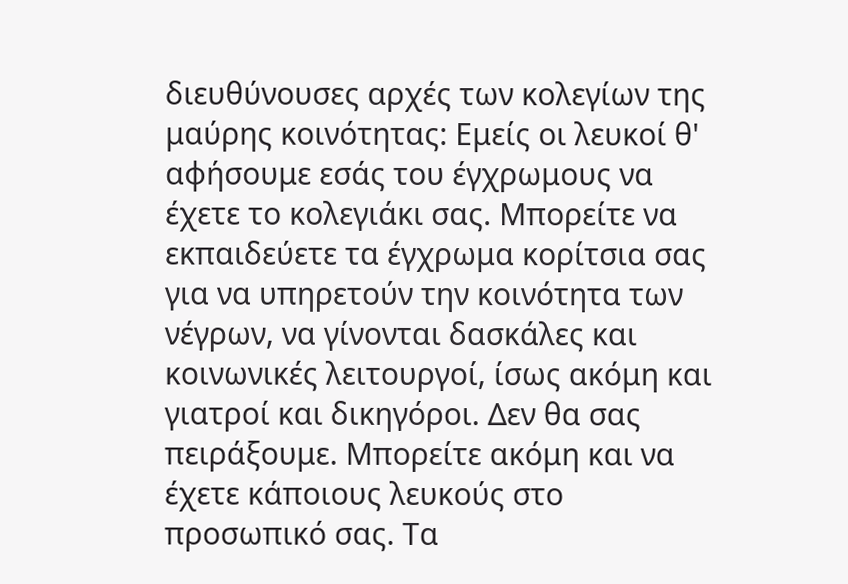διευθύνουσες αρχές των κολεγίων της μαύρης κοινότητας: Εμείς οι λευκοί θ' αφήσουμε εσάς του έγχρωμους να έχετε το κολεγιάκι σας. Μπορείτε να εκπαιδεύετε τα έγχρωμα κορίτσια σας για να υπηρετούν την κοινότητα των νέγρων, να γίνονται δασκάλες και κοινωνικές λειτουργοί, ίσως ακόμη και γιατροί και δικηγόροι. Δεν θα σας πειράξουμε. Μπορείτε ακόμη και να έχετε κάποιους λευκούς στο προσωπικό σας. Τα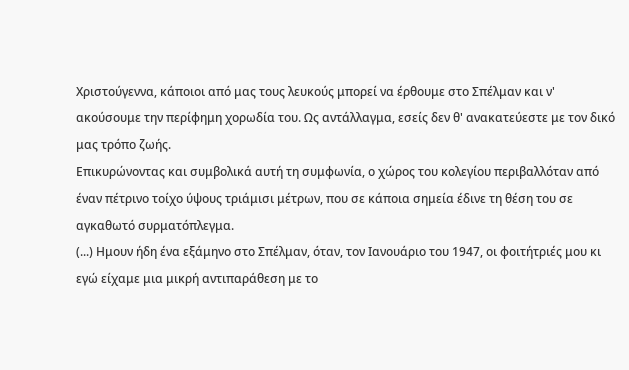Χριστούγεννα, κάποιοι από μας τους λευκούς μπορεί να έρθουμε στο Σπέλμαν και ν' ακούσουμε την περίφημη χορωδία του. Ως αντάλλαγμα, εσείς δεν θ' ανακατεύεστε με τον δικό μας τρόπο ζωής.
Επικυρώνοντας και συμβολικά αυτή τη συμφωνία, ο χώρος του κολεγίου περιβαλλόταν από έναν πέτρινο τοίχο ύψους τριάμισι μέτρων, που σε κάποια σημεία έδινε τη θέση του σε αγκαθωτό συρματόπλεγμα.
(...) Ημουν ήδη ένα εξάμηνο στο Σπέλμαν, όταν, τον Ιανουάριο του 1947, οι φοιτήτριές μου κι εγώ είχαμε μια μικρή αντιπαράθεση με το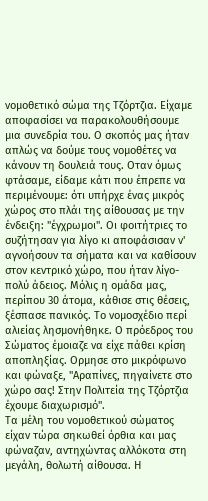νομοθετικό σώμα της Τζόρτζια. Είχαμε αποφασίσει να παρακολουθήσουμε μια συνεδρία του. Ο σκοπός μας ήταν απλώς να δούμε τους νομοθέτες να κάνουν τη δουλειά τους. Οταν όμως φτάσαμε, είδαμε κάτι που έπρεπε να περιμένουμε: ότι υπήρχε ένας μικρός χώρος στο πλάι της αίθουσας με την ένδειξη: "έγχρωμοι". Οι φοιτήτριες το συζήτησαν για λίγο κι αποφάσισαν ν' αγνοήσουν τα σήματα και να καθίσουν στον κεντρικό χώρο, που ήταν λίγο-πολύ άδειος. Μόλις η ομάδα μας, περίπου 30 άτομα, κάθισε στις θέσεις, ξέσπασε πανικός. Το νομοσχέδιο περί αλιείας λησμονήθηκε. Ο πρόεδρος του Σώματος έμοιαζε να είχε πάθει κρίση αποπληξίας. Ορμησε στο μικρόφωνο και φώναξε, "Αραπίνες, πηγαίνετε στο χώρο σας! Στην Πολιτεία της Τζόρτζια έχουμε διαχωρισμό".
Τα μέλη του νομοθετικού σώματος είχαν τώρα σηκωθεί όρθια και μας φώναζαν, αντηχώντας αλλόκοτα στη μεγάλη, θολωτή αίθουσα. Η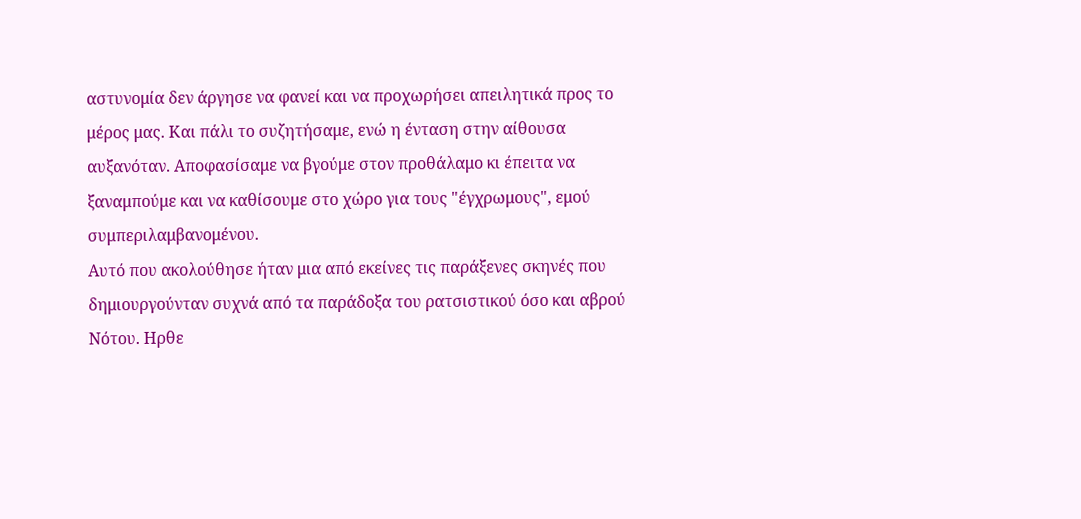αστυνομία δεν άργησε να φανεί και να προχωρήσει απειλητικά προς το μέρος μας. Και πάλι το συζητήσαμε, ενώ η ένταση στην αίθουσα αυξανόταν. Αποφασίσαμε να βγούμε στον προθάλαμο κι έπειτα να ξαναμπούμε και να καθίσουμε στο χώρο για τους "έγχρωμους", εμού συμπεριλαμβανομένου.
Αυτό που ακολούθησε ήταν μια από εκείνες τις παράξενες σκηνές που δημιουργούνταν συχνά από τα παράδοξα του ρατσιστικού όσο και αβρού Νότου. Ηρθε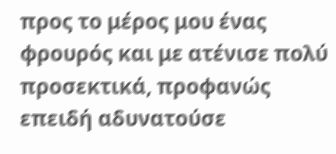προς το μέρος μου ένας φρουρός και με ατένισε πολύ προσεκτικά, προφανώς επειδή αδυνατούσε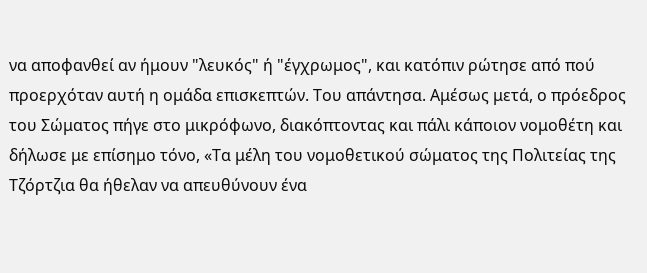να αποφανθεί αν ήμουν "λευκός" ή "έγχρωμος", και κατόπιν ρώτησε από πού προερχόταν αυτή η ομάδα επισκεπτών. Του απάντησα. Αμέσως μετά, ο πρόεδρος του Σώματος πήγε στο μικρόφωνο, διακόπτοντας και πάλι κάποιον νομοθέτη και δήλωσε με επίσημο τόνο, «Τα μέλη του νομοθετικού σώματος της Πολιτείας της Τζόρτζια θα ήθελαν να απευθύνουν ένα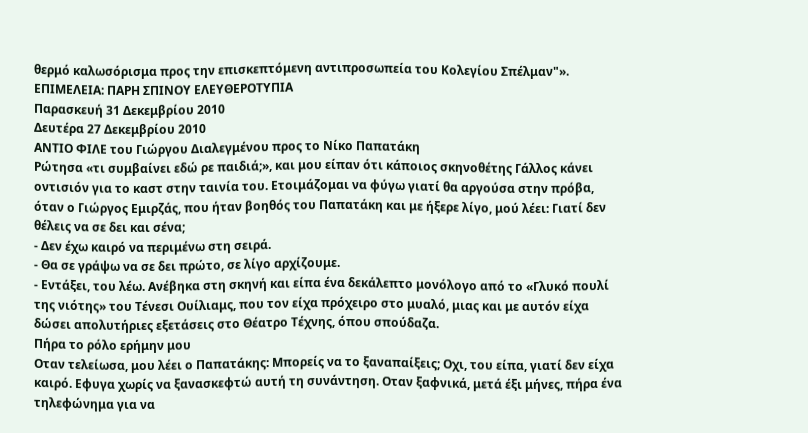θερμό καλωσόρισμα προς την επισκεπτόμενη αντιπροσωπεία του Κολεγίου Σπέλμαν"».
ΕΠΙΜΕΛΕΙΑ: ΠΑΡΗ ΣΠΙΝΟΥ ΕΛΕΥΘΕΡΟΤΥΠΙΑ
Παρασκευή 31 Δεκεμβρίου 2010
Δευτέρα 27 Δεκεμβρίου 2010
ΑΝΤΙΟ ΦΙΛΕ του Γιώργου Διαλεγμένου προς το Νίκο Παπατάκη
Ρώτησα «τι συμβαίνει εδώ ρε παιδιά;», και μου είπαν ότι κάποιος σκηνοθέτης Γάλλος κάνει οντισιόν για το καστ στην ταινία του. Ετοιμάζομαι να φύγω γιατί θα αργούσα στην πρόβα, όταν ο Γιώργος Εμιρζάς, που ήταν βοηθός του Παπατάκη και με ήξερε λίγο, μού λέει: Γιατί δεν θέλεις να σε δει και σένα;
- Δεν έχω καιρό να περιμένω στη σειρά.
- Θα σε γράψω να σε δει πρώτο, σε λίγο αρχίζουμε.
- Εντάξει, του λέω. Ανέβηκα στη σκηνή και είπα ένα δεκάλεπτο μονόλογο από το «Γλυκό πουλί της νιότης» του Τένεσι Ουίλιαμς, που τον είχα πρόχειρο στο μυαλό, μιας και με αυτόν είχα δώσει απολυτήριες εξετάσεις στο Θέατρο Τέχνης, όπου σπούδαζα.
Πήρα το ρόλο ερήμην μου
Οταν τελείωσα, μου λέει ο Παπατάκης: Μπορείς να το ξαναπαίξεις; Οχι, του είπα, γιατί δεν είχα καιρό. Εφυγα χωρίς να ξανασκεφτώ αυτή τη συνάντηση. Οταν ξαφνικά, μετά έξι μήνες, πήρα ένα τηλεφώνημα για να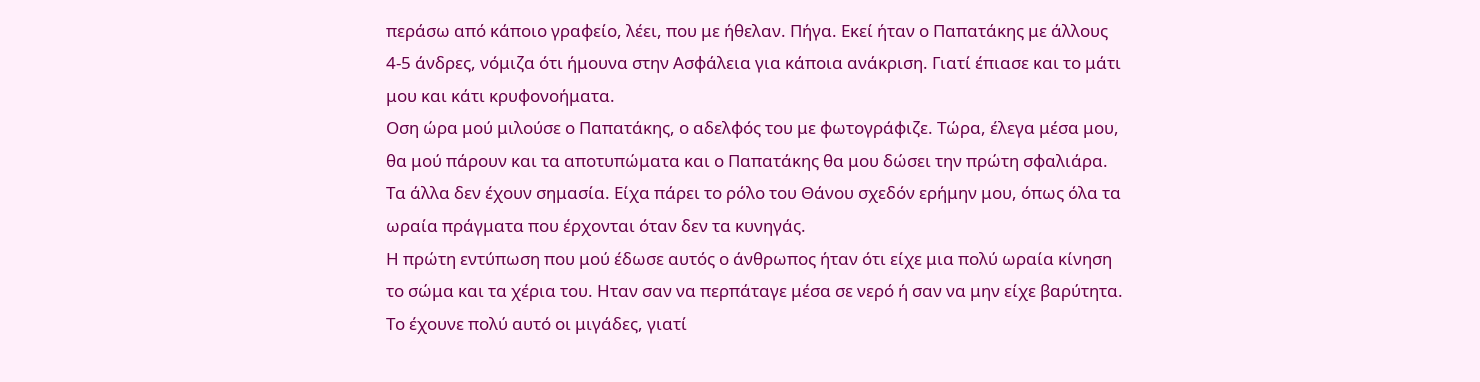περάσω από κάποιο γραφείο, λέει, που με ήθελαν. Πήγα. Εκεί ήταν ο Παπατάκης με άλλους 4-5 άνδρες, νόμιζα ότι ήμουνα στην Ασφάλεια για κάποια ανάκριση. Γιατί έπιασε και το μάτι μου και κάτι κρυφονοήματα.
Οση ώρα μού μιλούσε ο Παπατάκης, ο αδελφός του με φωτογράφιζε. Τώρα, έλεγα μέσα μου, θα μού πάρουν και τα αποτυπώματα και ο Παπατάκης θα μου δώσει την πρώτη σφαλιάρα. Τα άλλα δεν έχουν σημασία. Είχα πάρει το ρόλο του Θάνου σχεδόν ερήμην μου, όπως όλα τα ωραία πράγματα που έρχονται όταν δεν τα κυνηγάς.
Η πρώτη εντύπωση που μού έδωσε αυτός ο άνθρωπος ήταν ότι είχε μια πολύ ωραία κίνηση το σώμα και τα χέρια του. Ηταν σαν να περπάταγε μέσα σε νερό ή σαν να μην είχε βαρύτητα. Το έχουνε πολύ αυτό οι μιγάδες, γιατί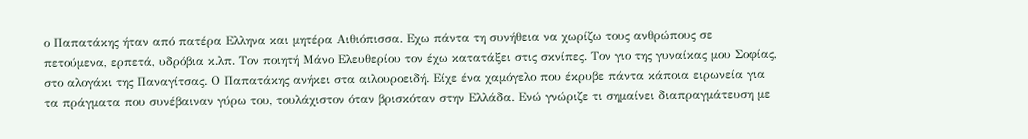ο Παπατάκης ήταν από πατέρα Ελληνα και μητέρα Αιθιόπισσα. Εχω πάντα τη συνήθεια να χωρίζω τους ανθρώπους σε πετούμενα, ερπετά, υδρόβια κ.λπ. Τον ποιητή Μάνο Ελευθερίου τον έχω κατατάξει στις σκνίπες. Τον γιο της γυναίκας μου Σοφίας, στο αλογάκι της Παναγίτσας. Ο Παπατάκης ανήκει στα αιλουροειδή. Είχε ένα χαμόγελο που έκρυβε πάντα κάποια ειρωνεία για τα πράγματα που συνέβαιναν γύρω του, τουλάχιστον όταν βρισκόταν στην Ελλάδα. Ενώ γνώριζε τι σημαίνει διαπραγμάτευση με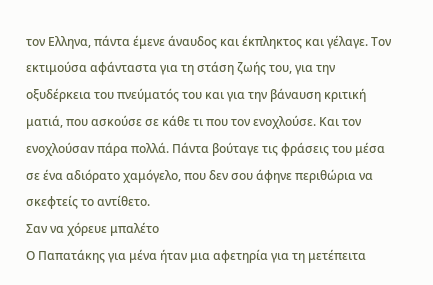τον Ελληνα, πάντα έμενε άναυδος και έκπληκτος και γέλαγε. Τον εκτιμούσα αφάνταστα για τη στάση ζωής του, για την οξυδέρκεια του πνεύματός του και για την βάναυση κριτική ματιά, που ασκούσε σε κάθε τι που τον ενοχλούσε. Και τον ενοχλούσαν πάρα πολλά. Πάντα βούταγε τις φράσεις του μέσα σε ένα αδιόρατο χαμόγελο, που δεν σου άφηνε περιθώρια να σκεφτείς το αντίθετο.
Σαν να χόρευε μπαλέτο
Ο Παπατάκης για μένα ήταν μια αφετηρία για τη μετέπειτα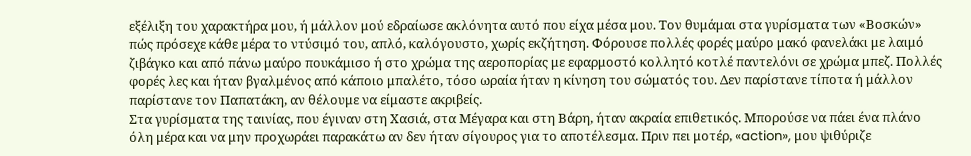εξέλιξη του χαρακτήρα μου, ή μάλλον μού εδραίωσε ακλόνητα αυτό που είχα μέσα μου. Τον θυμάμαι στα γυρίσματα των «Βοσκών» πώς πρόσεχε κάθε μέρα το ντύσιμό του, απλό, καλόγουστο, χωρίς εκζήτηση. Φόρουσε πολλές φορές μαύρο μακό φανελάκι με λαιμό ζιβάγκο και από πάνω μαύρο πουκάμισο ή στο χρώμα της αεροπορίας με εφαρμοστό κολλητό κοτλέ παντελόνι σε χρώμα μπεζ. Πολλές φορές λες και ήταν βγαλμένος από κάποιο μπαλέτο, τόσο ωραία ήταν η κίνηση του σώματός του. Δεν παρίστανε τίποτα ή μάλλον παρίστανε τον Παπατάκη, αν θέλουμε να είμαστε ακριβείς.
Στα γυρίσματα της ταινίας, που έγιναν στη Χασιά, στα Μέγαρα και στη Βάρη, ήταν ακραία επιθετικός. Μπορούσε να πάει ένα πλάνο όλη μέρα και να μην προχωράει παρακάτω αν δεν ήταν σίγουρος για το αποτέλεσμα. Πριν πει μοτέρ, «action», μου ψιθύριζε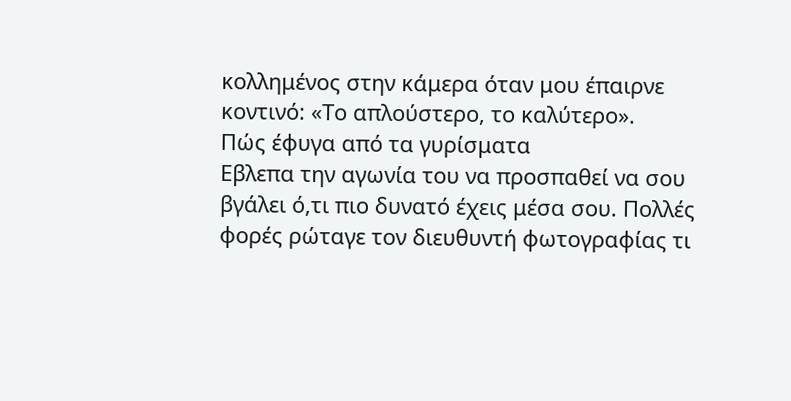κολλημένος στην κάμερα όταν μου έπαιρνε κοντινό: «Το απλούστερο, το καλύτερο».
Πώς έφυγα από τα γυρίσματα
Εβλεπα την αγωνία του να προσπαθεί να σου βγάλει ό,τι πιο δυνατό έχεις μέσα σου. Πολλές φορές ρώταγε τον διευθυντή φωτογραφίας τι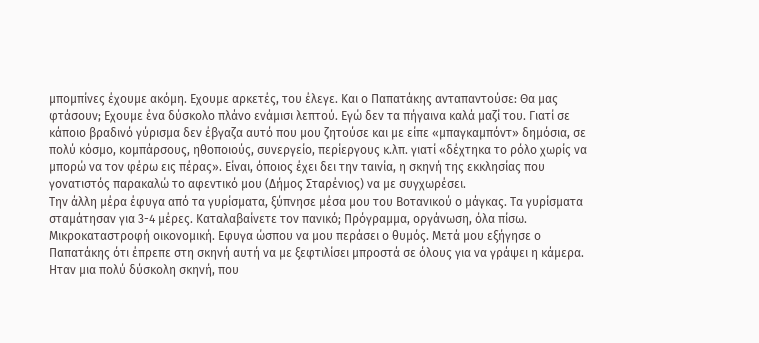μπομπίνες έχουμε ακόμη. Εχουμε αρκετές, του έλεγε. Και ο Παπατάκης ανταπαντούσε: Θα μας φτάσουν; Εχουμε ένα δύσκολο πλάνο ενάμισι λεπτού. Εγώ δεν τα πήγαινα καλά μαζί του. Γιατί σε κάποιο βραδινό γύρισμα δεν έβγαζα αυτό που μου ζητούσε και με είπε «μπαγκαμπόντ» δημόσια, σε πολύ κόσμο, κομπάρσους, ηθοποιούς, συνεργείο, περίεργους κ.λπ. γιατί «δέχτηκα το ρόλο χωρίς να μπορώ να τον φέρω εις πέρας». Είναι, όποιος έχει δει την ταινία, η σκηνή της εκκλησίας που γονατιστός παρακαλώ το αφεντικό μου (Δήμος Σταρένιος) να με συγχωρέσει.
Την άλλη μέρα έφυγα από τα γυρίσματα, ξύπνησε μέσα μου του Βοτανικού ο μάγκας. Τα γυρίσματα σταμάτησαν για 3-4 μέρες. Καταλαβαίνετε τον πανικό; Πρόγραμμα, οργάνωση, όλα πίσω. Μικροκαταστροφή οικονομική. Εφυγα ώσπου να μου περάσει ο θυμός. Μετά μου εξήγησε ο Παπατάκης ότι έπρεπε στη σκηνή αυτή να με ξεφτιλίσει μπροστά σε όλους για να γράψει η κάμερα. Ηταν μια πολύ δύσκολη σκηνή, που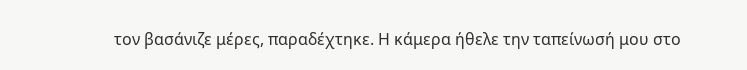τον βασάνιζε μέρες, παραδέχτηκε. Η κάμερα ήθελε την ταπείνωσή μου στο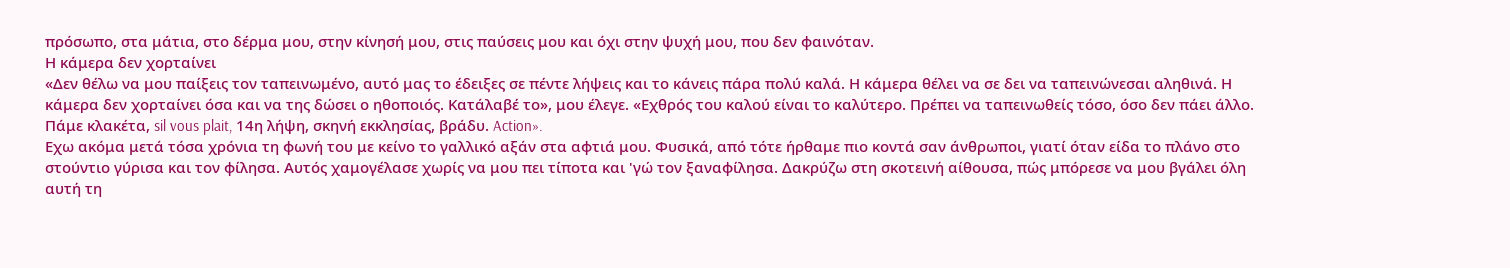πρόσωπο, στα μάτια, στο δέρμα μου, στην κίνησή μου, στις παύσεις μου και όχι στην ψυχή μου, που δεν φαινόταν.
Η κάμερα δεν χορταίνει
«Δεν θέλω να μου παίξεις τον ταπεινωμένο, αυτό μας το έδειξες σε πέντε λήψεις και το κάνεις πάρα πολύ καλά. Η κάμερα θέλει να σε δει να ταπεινώνεσαι αληθινά. Η κάμερα δεν χορταίνει όσα και να της δώσει ο ηθοποιός. Κατάλαβέ το», μου έλεγε. «Εχθρός του καλού είναι το καλύτερο. Πρέπει να ταπεινωθείς τόσο, όσο δεν πάει άλλο. Πάμε κλακέτα, sil vous plait, 14η λήψη, σκηνή εκκλησίας, βράδυ. Action».
Εχω ακόμα μετά τόσα χρόνια τη φωνή του με κείνο το γαλλικό αξάν στα αφτιά μου. Φυσικά, από τότε ήρθαμε πιο κοντά σαν άνθρωποι, γιατί όταν είδα το πλάνο στο στούντιο γύρισα και τον φίλησα. Αυτός χαμογέλασε χωρίς να μου πει τίποτα και 'γώ τον ξαναφίλησα. Δακρύζω στη σκοτεινή αίθουσα, πώς μπόρεσε να μου βγάλει όλη αυτή τη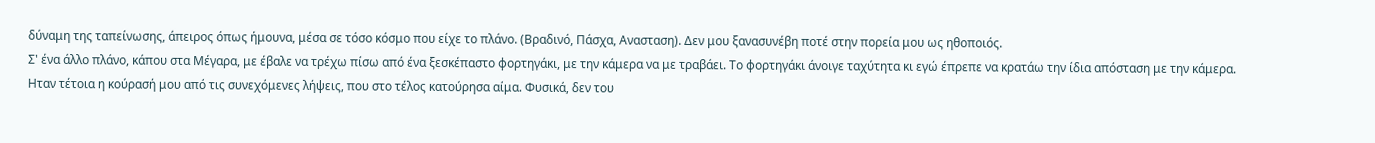δύναμη της ταπείνωσης, άπειρος όπως ήμουνα, μέσα σε τόσο κόσμο που είχε το πλάνο. (Βραδινό, Πάσχα, Ανασταση). Δεν μου ξανασυνέβη ποτέ στην πορεία μου ως ηθοποιός.
Σ' ένα άλλο πλάνο, κάπου στα Μέγαρα, με έβαλε να τρέχω πίσω από ένα ξεσκέπαστο φορτηγάκι, με την κάμερα να με τραβάει. Το φορτηγάκι άνοιγε ταχύτητα κι εγώ έπρεπε να κρατάω την ίδια απόσταση με την κάμερα. Ηταν τέτοια η κούρασή μου από τις συνεχόμενες λήψεις, που στο τέλος κατούρησα αίμα. Φυσικά, δεν του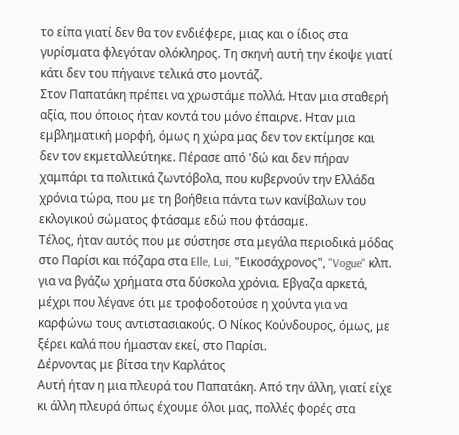το είπα γιατί δεν θα τον ενδιέφερε, μιας και ο ίδιος στα γυρίσματα φλεγόταν ολόκληρος. Τη σκηνή αυτή την έκοψε γιατί κάτι δεν του πήγαινε τελικά στο μοντάζ.
Στον Παπατάκη πρέπει να χρωστάμε πολλά. Ηταν μια σταθερή αξία, που όποιος ήταν κοντά του μόνο έπαιρνε. Ηταν μια εμβληματική μορφή, όμως η χώρα μας δεν τον εκτίμησε και δεν τον εκμεταλλεύτηκε. Πέρασε από 'δώ και δεν πήραν χαμπάρι τα πολιτικά ζωντόβολα, που κυβερνούν την Ελλάδα χρόνια τώρα, που με τη βοήθεια πάντα των κανίβαλων του εκλογικού σώματος φτάσαμε εδώ που φτάσαμε.
Τέλος, ήταν αυτός που με σύστησε στα μεγάλα περιοδικά μόδας στο Παρίσι και πόζαρα στα Elle, Lui, "Εικοσάχρονος", "Vogue" κλπ. για να βγάζω χρήματα στα δύσκολα χρόνια. Εβγαζα αρκετά, μέχρι που λέγανε ότι με τροφοδοτούσε η χούντα για να καρφώνω τους αντιστασιακούς. Ο Νίκος Κούνδουρος, όμως, με ξέρει καλά που ήμασταν εκεί, στο Παρίσι.
Δέρνοντας με βίτσα την Καρλάτος
Αυτή ήταν η μια πλευρά του Παπατάκη. Από την άλλη, γιατί είχε κι άλλη πλευρά όπως έχουμε όλοι μας, πολλές φορές στα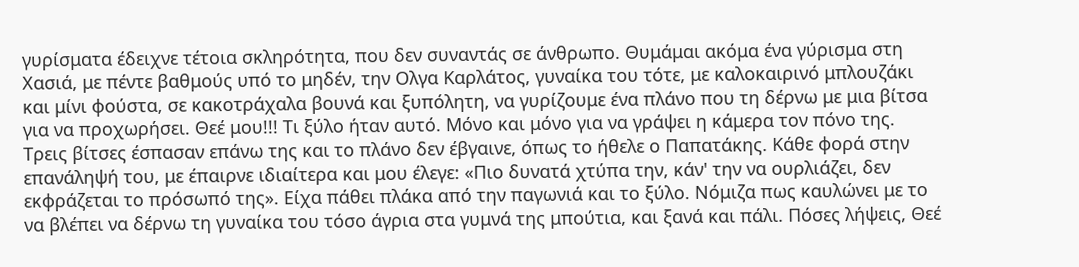γυρίσματα έδειχνε τέτοια σκληρότητα, που δεν συναντάς σε άνθρωπο. Θυμάμαι ακόμα ένα γύρισμα στη Χασιά, με πέντε βαθμούς υπό το μηδέν, την Ολγα Καρλάτος, γυναίκα του τότε, με καλοκαιρινό μπλουζάκι και μίνι φούστα, σε κακοτράχαλα βουνά και ξυπόλητη, να γυρίζουμε ένα πλάνο που τη δέρνω με μια βίτσα για να προχωρήσει. Θεέ μου!!! Τι ξύλο ήταν αυτό. Μόνο και μόνο για να γράψει η κάμερα τον πόνο της. Τρεις βίτσες έσπασαν επάνω της και το πλάνο δεν έβγαινε, όπως το ήθελε ο Παπατάκης. Κάθε φορά στην επανάληψή του, με έπαιρνε ιδιαίτερα και μου έλεγε: «Πιο δυνατά χτύπα την, κάν' την να ουρλιάζει, δεν εκφράζεται το πρόσωπό της». Είχα πάθει πλάκα από την παγωνιά και το ξύλο. Νόμιζα πως καυλώνει με το να βλέπει να δέρνω τη γυναίκα του τόσο άγρια στα γυμνά της μπούτια, και ξανά και πάλι. Πόσες λήψεις, Θεέ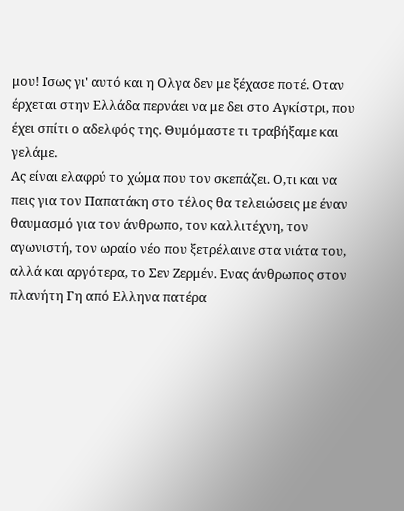μου! Ισως γι' αυτό και η Ολγα δεν με ξέχασε ποτέ. Οταν έρχεται στην Ελλάδα περνάει να με δει στο Αγκίστρι, που έχει σπίτι ο αδελφός της. Θυμόμαστε τι τραβήξαμε και γελάμε.
Ας είναι ελαφρύ το χώμα που τον σκεπάζει. Ο,τι και να πεις για τον Παπατάκη στο τέλος θα τελειώσεις με έναν θαυμασμό για τον άνθρωπο, τον καλλιτέχνη, τον αγωνιστή, τον ωραίο νέο που ξετρέλαινε στα νιάτα του, αλλά και αργότερα, το Σεν Ζερμέν. Ενας άνθρωπος στον πλανήτη Γη από Ελληνα πατέρα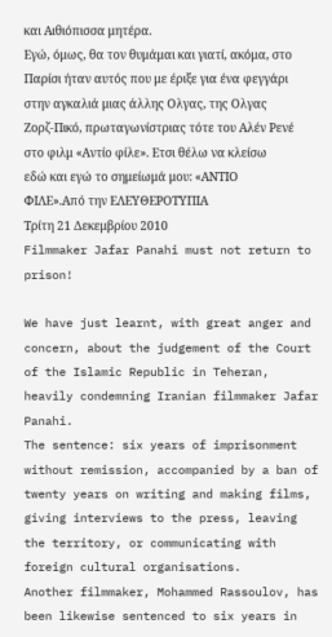και Αιθιόπισσα μητέρα.
Εγώ, όμως, θα τον θυμάμαι και γιατί, ακόμα, στο Παρίσι ήταν αυτός που με έριξε για ένα φεγγάρι στην αγκαλιά μιας άλλης Ολγας, της Ολγας Ζορζ-Πικό, πρωταγωνίστριας τότε του Αλέν Ρενέ στο φιλμ «Αντίο φίλε». Ετσι θέλω να κλείσω εδώ και εγώ το σημείωμά μου: «ΑΝΤΙΟ ΦΙΛΕ».Από την ΕΛΕΥΘΕΡΟΤΥΠΙΑ
Τρίτη 21 Δεκεμβρίου 2010
Filmmaker Jafar Panahi must not return to prison!

We have just learnt, with great anger and concern, about the judgement of the Court of the Islamic Republic in Teheran, heavily condemning Iranian filmmaker Jafar Panahi.
The sentence: six years of imprisonment without remission, accompanied by a ban of twenty years on writing and making films, giving interviews to the press, leaving the territory, or communicating with foreign cultural organisations.
Another filmmaker, Mohammed Rassoulov, has been likewise sentenced to six years in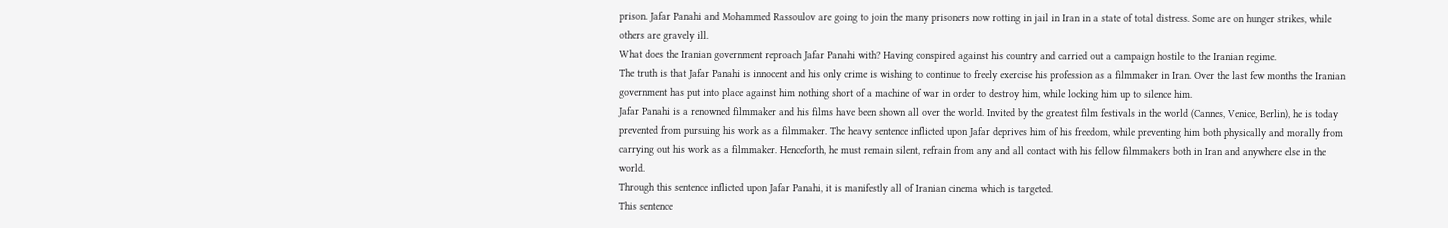prison. Jafar Panahi and Mohammed Rassoulov are going to join the many prisoners now rotting in jail in Iran in a state of total distress. Some are on hunger strikes, while others are gravely ill.
What does the Iranian government reproach Jafar Panahi with? Having conspired against his country and carried out a campaign hostile to the Iranian regime.
The truth is that Jafar Panahi is innocent and his only crime is wishing to continue to freely exercise his profession as a filmmaker in Iran. Over the last few months the Iranian government has put into place against him nothing short of a machine of war in order to destroy him, while locking him up to silence him.
Jafar Panahi is a renowned filmmaker and his films have been shown all over the world. Invited by the greatest film festivals in the world (Cannes, Venice, Berlin), he is today prevented from pursuing his work as a filmmaker. The heavy sentence inflicted upon Jafar deprives him of his freedom, while preventing him both physically and morally from carrying out his work as a filmmaker. Henceforth, he must remain silent, refrain from any and all contact with his fellow filmmakers both in Iran and anywhere else in the world.
Through this sentence inflicted upon Jafar Panahi, it is manifestly all of Iranian cinema which is targeted.
This sentence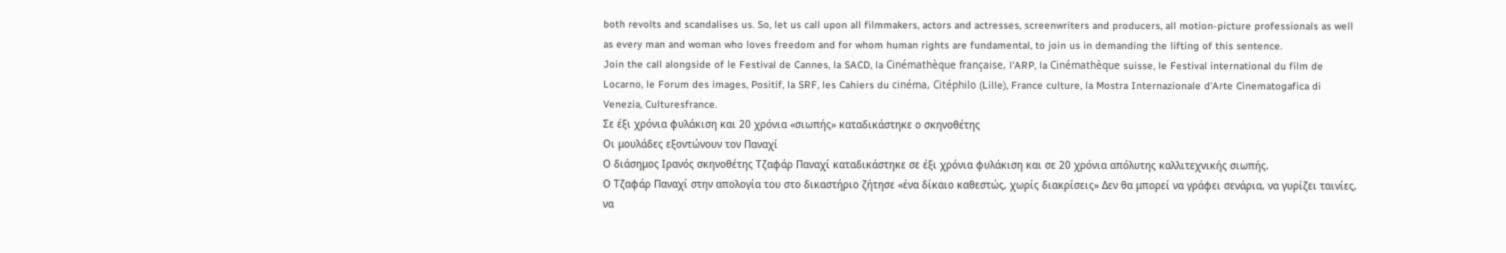both revolts and scandalises us. So, let us call upon all filmmakers, actors and actresses, screenwriters and producers, all motion-picture professionals as well as every man and woman who loves freedom and for whom human rights are fundamental, to join us in demanding the lifting of this sentence.
Join the call alongside of le Festival de Cannes, la SACD, la Cinémathèque française, l'ARP, la Cinémathèque suisse, le Festival international du film de Locarno, le Forum des images, Positif, la SRF, les Cahiers du cinéma, Citéphilo (Lille), France culture, la Mostra Internazionale d'Arte Cinematogafica di Venezia, Culturesfrance.
Σε έξι χρόνια φυλάκιση και 20 χρόνια «σιωπής» καταδικάστηκε ο σκηνοθέτης
Οι μουλάδες εξοντώνουν τον Παναχί
Ο διάσημος Ιρανός σκηνοθέτης Τζαφάρ Παναχί καταδικάστηκε σε έξι χρόνια φυλάκιση και σε 20 χρόνια απόλυτης καλλιτεχνικής σιωπής.
Ο Τζαφάρ Παναχί στην απολογία του στο δικαστήριο ζήτησε «ένα δίκαιο καθεστώς, χωρίς διακρίσεις» Δεν θα μπορεί να γράφει σενάρια, να γυρίζει ταινίες, να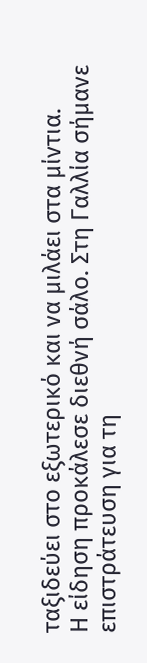ταξιδεύει στο εξωτερικό και να μιλάει στα μίντια.
Η είδηση προκάλεσε διεθνή σάλο. Στη Γαλλία σήμανε επιστράτευση για τη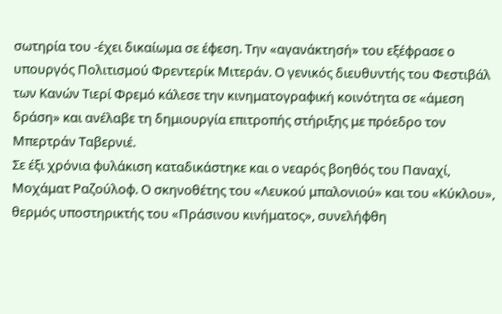σωτηρία του -έχει δικαίωμα σε έφεση. Την «αγανάκτησή» του εξέφρασε ο υπουργός Πολιτισμού Φρεντερίκ Μιτεράν. Ο γενικός διευθυντής του Φεστιβάλ των Κανών Τιερί Φρεμό κάλεσε την κινηματογραφική κοινότητα σε «άμεση δράση» και ανέλαβε τη δημιουργία επιτροπής στήριξης με πρόεδρο τον Μπερτράν Ταβερνιέ.
Σε έξι χρόνια φυλάκιση καταδικάστηκε και ο νεαρός βοηθός του Παναχί, Μοχάματ Ραζούλοφ. Ο σκηνοθέτης του «Λευκού μπαλονιού» και του «Κύκλου», θερμός υποστηρικτής του «Πράσινου κινήματος», συνελήφθη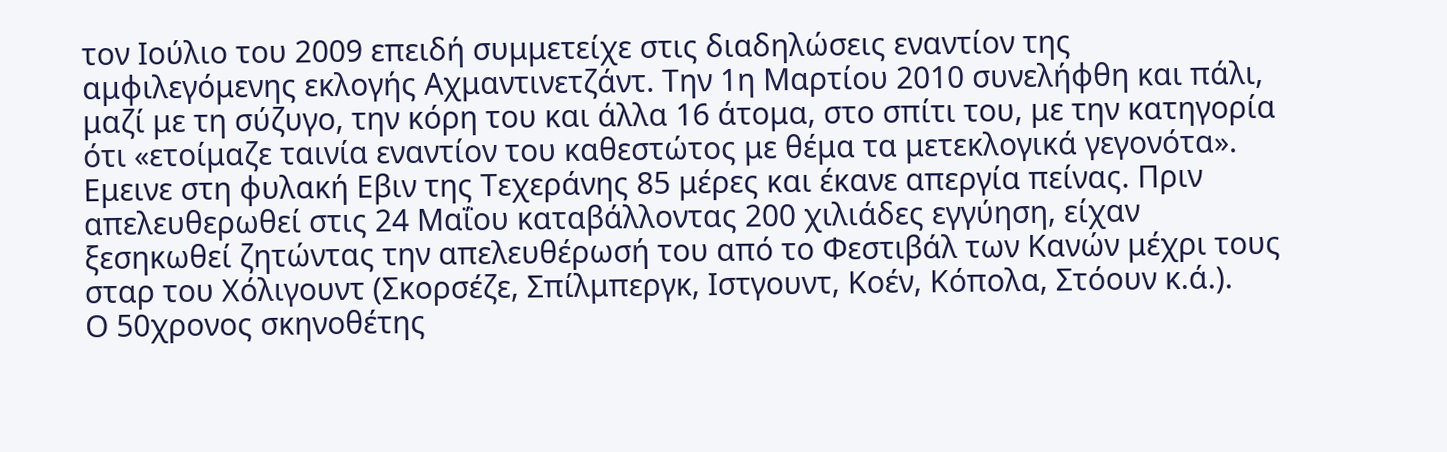τον Ιούλιο του 2009 επειδή συμμετείχε στις διαδηλώσεις εναντίον της αμφιλεγόμενης εκλογής Αχμαντινετζάντ. Την 1η Μαρτίου 2010 συνελήφθη και πάλι, μαζί με τη σύζυγο, την κόρη του και άλλα 16 άτομα, στο σπίτι του, με την κατηγορία ότι «ετοίμαζε ταινία εναντίον του καθεστώτος με θέμα τα μετεκλογικά γεγονότα».
Εμεινε στη φυλακή Εβιν της Τεχεράνης 85 μέρες και έκανε απεργία πείνας. Πριν απελευθερωθεί στις 24 Μαΐου καταβάλλοντας 200 χιλιάδες εγγύηση, είχαν ξεσηκωθεί ζητώντας την απελευθέρωσή του από το Φεστιβάλ των Κανών μέχρι τους σταρ του Χόλιγουντ (Σκορσέζε, Σπίλμπεργκ, Ιστγουντ, Κοέν, Κόπολα, Στόουν κ.ά.).
Ο 50χρονος σκηνοθέτης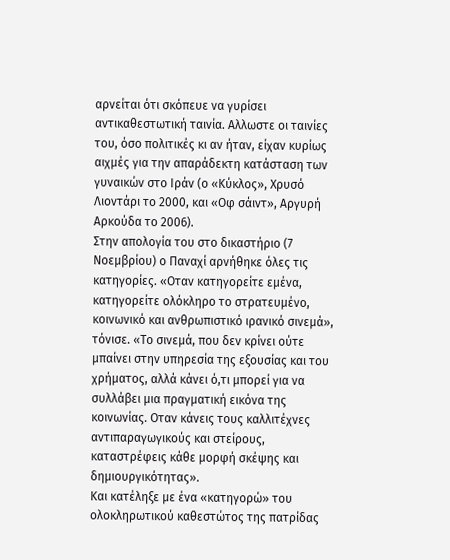αρνείται ότι σκόπευε να γυρίσει αντικαθεστωτική ταινία. Αλλωστε οι ταινίες του, όσο πολιτικές κι αν ήταν, είχαν κυρίως αιχμές για την απαράδεκτη κατάσταση των γυναικών στο Ιράν (ο «Κύκλος», Χρυσό Λιοντάρι το 2000, και «Οφ σάιντ», Αργυρή Αρκούδα το 2006).
Στην απολογία του στο δικαστήριο (7 Νοεμβρίου) ο Παναχί αρνήθηκε όλες τις κατηγορίες. «Οταν κατηγορείτε εμένα, κατηγορείτε ολόκληρο το στρατευμένο, κοινωνικό και ανθρωπιστικό ιρανικό σινεμά», τόνισε. «Το σινεμά, που δεν κρίνει ούτε μπαίνει στην υπηρεσία της εξουσίας και του χρήματος, αλλά κάνει ό,τι μπορεί για να συλλάβει μια πραγματική εικόνα της κοινωνίας. Οταν κάνεις τους καλλιτέχνες αντιπαραγωγικούς και στείρους, καταστρέφεις κάθε μορφή σκέψης και δημιουργικότητας».
Και κατέληξε με ένα «κατηγορώ» του ολοκληρωτικού καθεστώτος της πατρίδας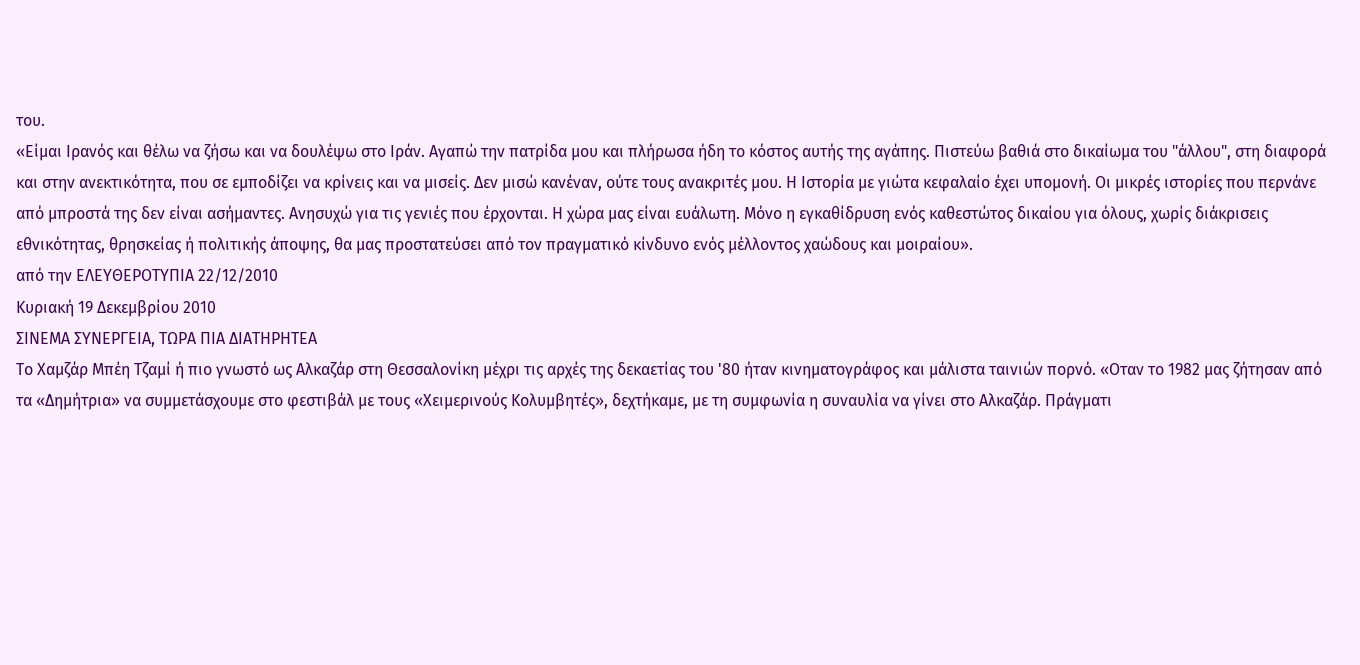του.
«Είμαι Ιρανός και θέλω να ζήσω και να δουλέψω στο Ιράν. Αγαπώ την πατρίδα μου και πλήρωσα ήδη το κόστος αυτής της αγάπης. Πιστεύω βαθιά στο δικαίωμα του "άλλου", στη διαφορά και στην ανεκτικότητα, που σε εμποδίζει να κρίνεις και να μισείς. Δεν μισώ κανέναν, ούτε τους ανακριτές μου. Η Ιστορία με γιώτα κεφαλαίο έχει υπομονή. Οι μικρές ιστορίες που περνάνε από μπροστά της δεν είναι ασήμαντες. Ανησυχώ για τις γενιές που έρχονται. Η χώρα μας είναι ευάλωτη. Μόνο η εγκαθίδρυση ενός καθεστώτος δικαίου για όλους, χωρίς διάκρισεις εθνικότητας, θρησκείας ή πολιτικής άποψης, θα μας προστατεύσει από τον πραγματικό κίνδυνο ενός μέλλοντος χαώδους και μοιραίου».
από την ΕΛΕΥΘΕΡΟΤΥΠΙΑ 22/12/2010
Κυριακή 19 Δεκεμβρίου 2010
ΣΙΝΕΜΑ ΣΥΝΕΡΓΕΙΑ, ΤΩΡΑ ΠΙΑ ΔΙΑΤΗΡΗΤΕΑ
Το Χαμζάρ Μπέη Τζαμί ή πιο γνωστό ως Αλκαζάρ στη Θεσσαλονίκη μέχρι τις αρχές της δεκαετίας του '80 ήταν κινηματογράφος και μάλιστα ταινιών πορνό. «Οταν το 1982 μας ζήτησαν από τα «Δημήτρια» να συμμετάσχουμε στο φεστιβάλ με τους «Χειμερινούς Κολυμβητές», δεχτήκαμε, με τη συμφωνία η συναυλία να γίνει στο Αλκαζάρ. Πράγματι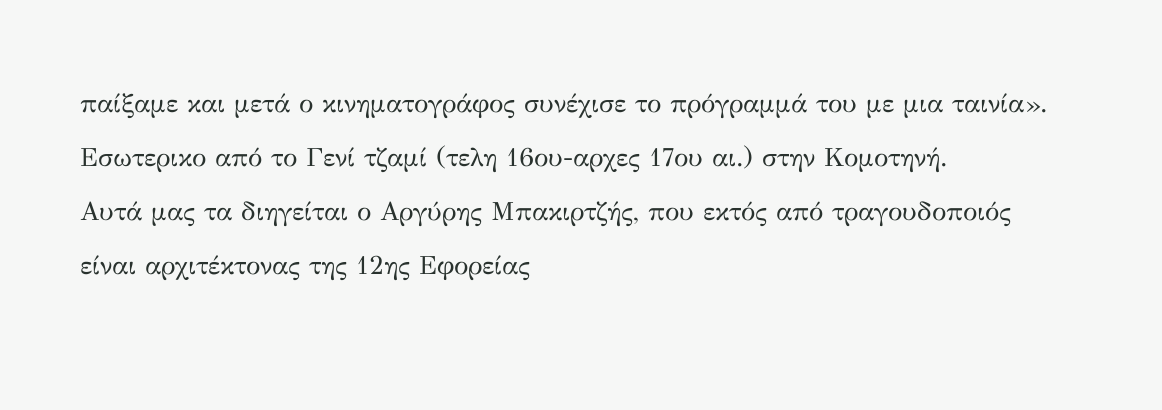παίξαμε και μετά ο κινηματογράφος συνέχισε το πρόγραμμά του με μια ταινία».
Εσωτερικο από το Γενί τζαμί (τελη 16ου-αρχες 17ου αι.) στην Κομοτηνή.
Αυτά μας τα διηγείται ο Αργύρης Μπακιρτζής, που εκτός από τραγουδοποιός είναι αρχιτέκτονας της 12ης Εφορείας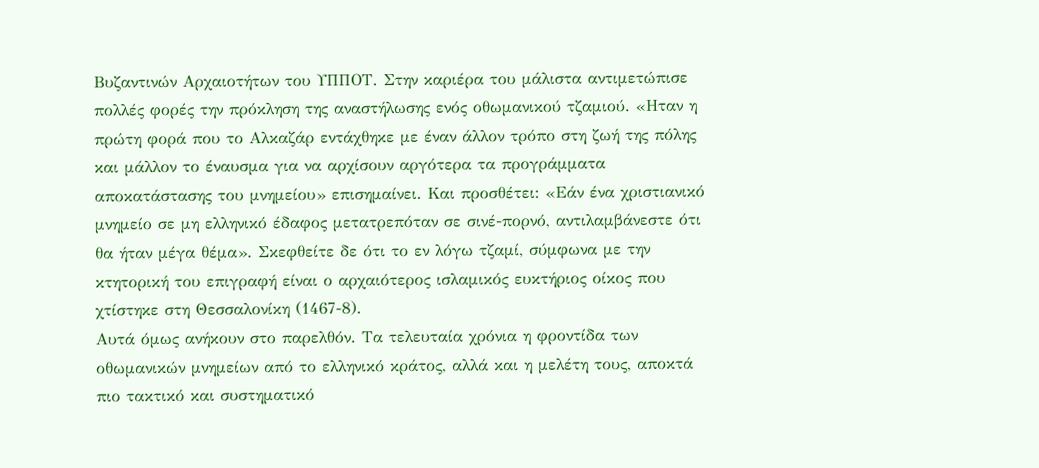Βυζαντινών Αρχαιοτήτων του ΥΠΠΟΤ. Στην καριέρα του μάλιστα αντιμετώπισε πολλές φορές την πρόκληση της αναστήλωσης ενός οθωμανικού τζαμιού. «Ηταν η πρώτη φορά που το Αλκαζάρ εντάχθηκε με έναν άλλον τρόπο στη ζωή της πόλης και μάλλον το έναυσμα για να αρχίσουν αργότερα τα προγράμματα αποκατάστασης του μνημείου» επισημαίνει. Και προσθέτει: «Εάν ένα χριστιανικό μνημείο σε μη ελληνικό έδαφος μετατρεπόταν σε σινέ-πορνό, αντιλαμβάνεστε ότι θα ήταν μέγα θέμα». Σκεφθείτε δε ότι το εν λόγω τζαμί, σύμφωνα με την κτητορική του επιγραφή είναι ο αρχαιότερος ισλαμικός ευκτήριος οίκος που χτίστηκε στη Θεσσαλονίκη (1467-8).
Αυτά όμως ανήκουν στο παρελθόν. Τα τελευταία χρόνια η φροντίδα των οθωμανικών μνημείων από το ελληνικό κράτος, αλλά και η μελέτη τους, αποκτά πιο τακτικό και συστηματικό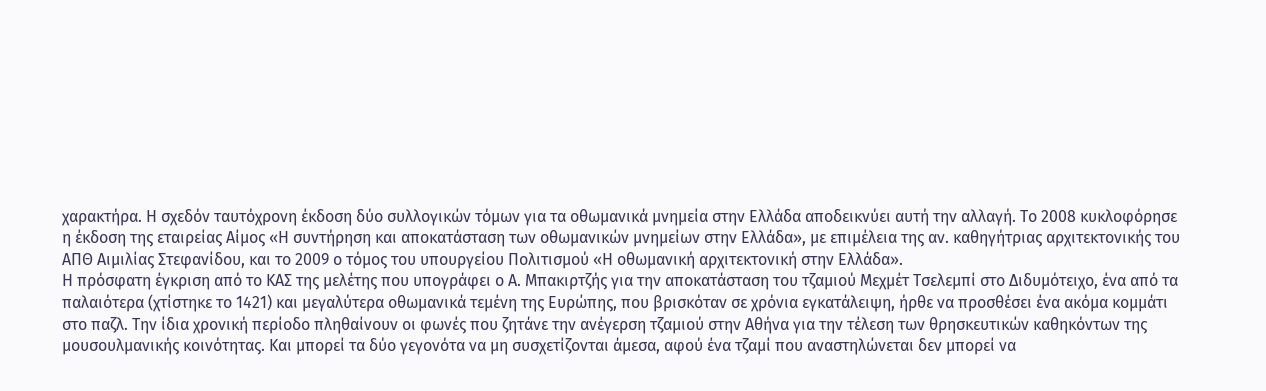χαρακτήρα. Η σχεδόν ταυτόχρονη έκδοση δύο συλλογικών τόμων για τα οθωμανικά μνημεία στην Ελλάδα αποδεικνύει αυτή την αλλαγή. Το 2008 κυκλοφόρησε η έκδοση της εταιρείας Αίμος «Η συντήρηση και αποκατάσταση των οθωμανικών μνημείων στην Ελλάδα», με επιμέλεια της αν. καθηγήτριας αρχιτεκτονικής του ΑΠΘ Αιμιλίας Στεφανίδου, και το 2009 ο τόμος του υπουργείου Πολιτισμού «Η οθωμανική αρχιτεκτονική στην Ελλάδα».
Η πρόσφατη έγκριση από το ΚΑΣ της μελέτης που υπογράφει ο Α. Μπακιρτζής για την αποκατάσταση του τζαμιού Μεχμέτ Τσελεμπί στο Διδυμότειχο, ένα από τα παλαιότερα (χτίστηκε το 1421) και μεγαλύτερα οθωμανικά τεμένη της Ευρώπης, που βρισκόταν σε χρόνια εγκατάλειψη, ήρθε να προσθέσει ένα ακόμα κομμάτι στο παζλ. Την ίδια χρονική περίοδο πληθαίνουν οι φωνές που ζητάνε την ανέγερση τζαμιού στην Αθήνα για την τέλεση των θρησκευτικών καθηκόντων της μουσουλμανικής κοινότητας. Και μπορεί τα δύο γεγονότα να μη συσχετίζονται άμεσα, αφού ένα τζαμί που αναστηλώνεται δεν μπορεί να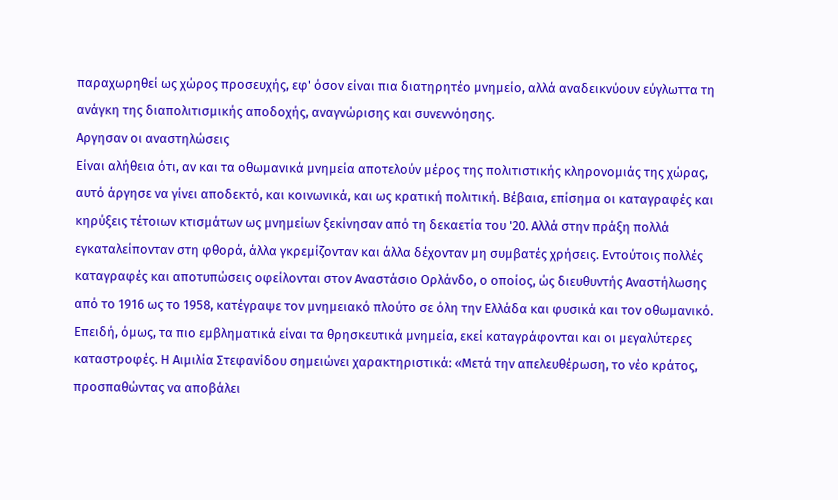παραχωρηθεί ως χώρος προσευχής, εφ' όσον είναι πια διατηρητέο μνημείο, αλλά αναδεικνύουν εύγλωττα τη ανάγκη της διαπολιτισμικής αποδοχής, αναγνώρισης και συνεννόησης.
Αργησαν οι αναστηλώσεις
Είναι αλήθεια ότι, αν και τα οθωμανικά μνημεία αποτελούν μέρος της πολιτιστικής κληρονομιάς της χώρας, αυτό άργησε να γίνει αποδεκτό, και κοινωνικά, και ως κρατική πολιτική. Βέβαια, επίσημα οι καταγραφές και κηρύξεις τέτοιων κτισμάτων ως μνημείων ξεκίνησαν από τη δεκαετία του '20. Αλλά στην πράξη πολλά εγκαταλείπονταν στη φθορά, άλλα γκρεμίζονταν και άλλα δέχονταν μη συμβατές χρήσεις. Εντούτοις πολλές καταγραφές και αποτυπώσεις οφείλονται στον Αναστάσιο Ορλάνδο, ο οποίος, ώς διευθυντής Αναστήλωσης από το 1916 ως το 1958, κατέγραψε τον μνημειακό πλούτο σε όλη την Ελλάδα και φυσικά και τον οθωμανικό.
Επειδή, όμως, τα πιο εμβληματικά είναι τα θρησκευτικά μνημεία, εκεί καταγράφονται και οι μεγαλύτερες καταστροφές. Η Αιμιλία Στεφανίδου σημειώνει χαρακτηριστικά: «Μετά την απελευθέρωση, το νέο κράτος, προσπαθώντας να αποβάλει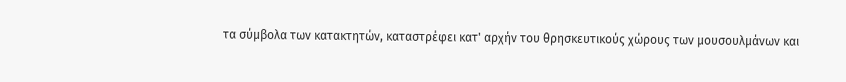τα σύμβολα των κατακτητών, καταστρέφει κατ' αρχήν του θρησκευτικούς χώρους των μουσουλμάνων και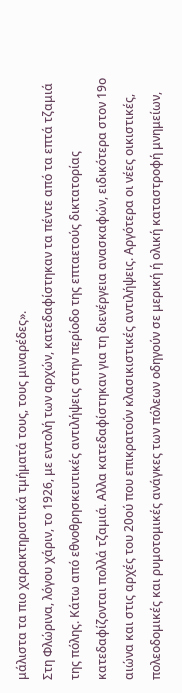μάλιστα τα πιο χαρακτηριστικά τμήματά τους, τους μιναρέδες».
Στη Φλώρινα, λόγου χάριν, το 1926, με εντολή των αρχών, κατεδαφίστηκαν τα πέντε από τα επτά τζαμιά της πόλης. Κάτω από εθνοθρησκευτικές αντιλήψεις στην περίοδο της επταετούς δικτατορίας κατεδαφίζονται πολλά τζαμιά. Αλλα κατεδαφίστηκαν για τη διενέργεια ανασκαφών, ειδικότερα στον 19ο αιώνα και στις αρχές του 20ού που επικρατούν κλασικιστικές αντιλήψεις. Αργότερα οι νέες οικιστικές, πολεοδομικές και ρυμοτομικές ανάγκες των πόλεων οδηγούν σε μερική ή ολική καταστροφή μνημείων,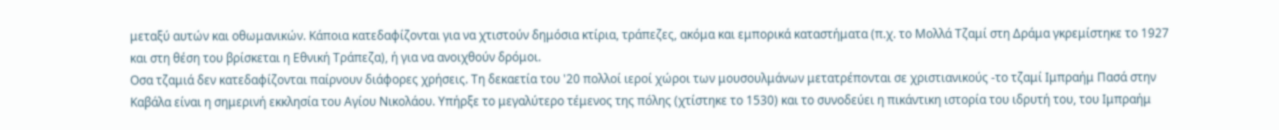μεταξύ αυτών και οθωμανικών. Κάποια κατεδαφίζονται για να χτιστούν δημόσια κτίρια, τράπεζες, ακόμα και εμπορικά καταστήματα (π.χ. το Μολλά Τζαμί στη Δράμα γκρεμίστηκε το 1927 και στη θέση του βρίσκεται η Εθνική Τράπεζα), ή για να ανοιχθούν δρόμοι.
Οσα τζαμιά δεν κατεδαφίζονται παίρνουν διάφορες χρήσεις. Τη δεκαετία του '20 πολλοί ιεροί χώροι των μουσουλμάνων μετατρέπονται σε χριστιανικούς -το τζαμί Ιμπραήμ Πασά στην Καβάλα είναι η σημερινή εκκλησία του Αγίου Νικολάου. Υπήρξε το μεγαλύτερο τέμενος της πόλης (χτίστηκε το 1530) και το συνοδεύει η πικάντικη ιστορία του ιδρυτή του, του Ιμπραήμ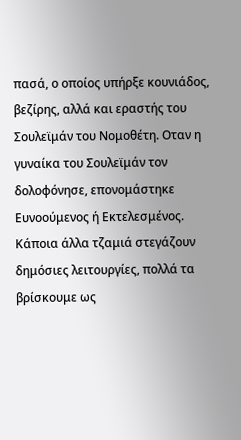πασά, ο οποίος υπήρξε κουνιάδος, βεζίρης, αλλά και εραστής του Σουλεϊμάν του Νομοθέτη. Οταν η γυναίκα του Σουλεϊμάν τον δολοφόνησε, επονομάστηκε Ευνοούμενος ή Εκτελεσμένος. Κάποια άλλα τζαμιά στεγάζουν δημόσιες λειτουργίες, πολλά τα βρίσκουμε ως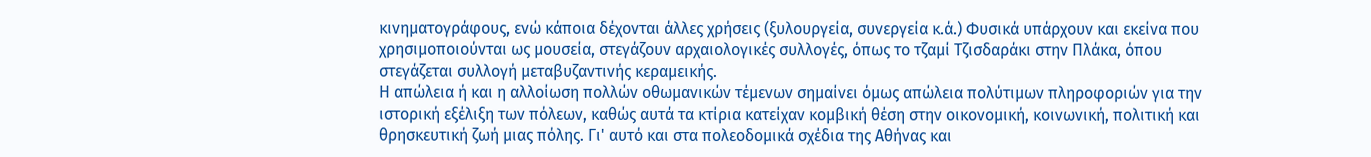κινηματογράφους, ενώ κάποια δέχονται άλλες χρήσεις (ξυλουργεία, συνεργεία κ.ά.) Φυσικά υπάρχουν και εκείνα που χρησιμοποιούνται ως μουσεία, στεγάζουν αρχαιολογικές συλλογές, όπως το τζαμί Τζισδαράκι στην Πλάκα, όπου στεγάζεται συλλογή μεταβυζαντινής κεραμεικής.
Η απώλεια ή και η αλλοίωση πολλών οθωμανικών τέμενων σημαίνει όμως απώλεια πολύτιμων πληροφοριών για την ιστορική εξέλιξη των πόλεων, καθώς αυτά τα κτίρια κατείχαν κομβική θέση στην οικονομική, κοινωνική, πολιτική και θρησκευτική ζωή μιας πόλης. Γι' αυτό και στα πολεοδομικά σχέδια της Αθήνας και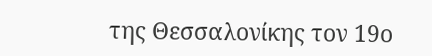της Θεσσαλονίκης τον 19ο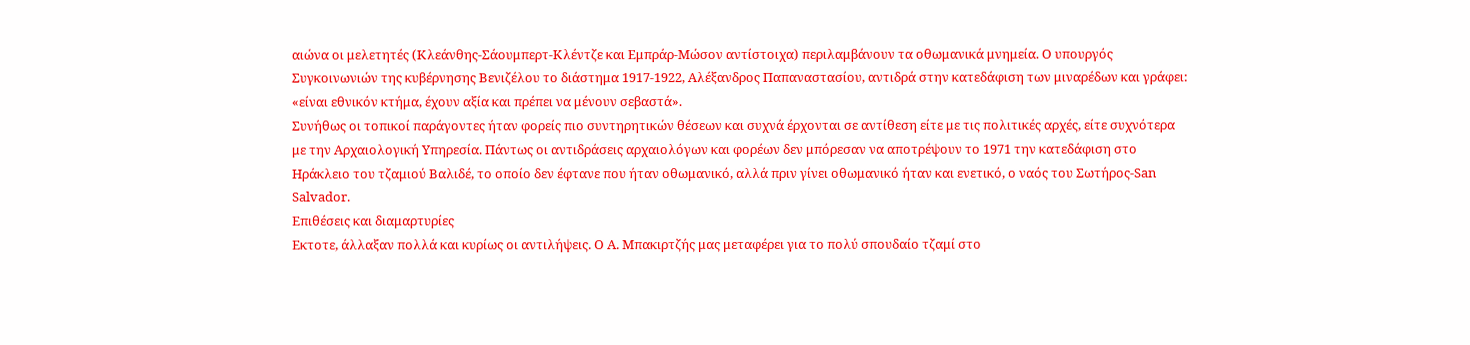αιώνα οι μελετητές (Κλεάνθης-Σάουμπερτ-Κλέντζε και Εμπράρ-Μώσον αντίστοιχα) περιλαμβάνουν τα οθωμανικά μνημεία. Ο υπουργός Συγκοινωνιών της κυβέρνησης Βενιζέλου το διάστημα 1917-1922, Αλέξανδρος Παπαναστασίου, αντιδρά στην κατεδάφιση των μιναρέδων και γράφει: «είναι εθνικόν κτήμα, έχουν αξία και πρέπει να μένουν σεβαστά».
Συνήθως οι τοπικοί παράγοντες ήταν φορείς πιο συντηρητικών θέσεων και συχνά έρχονται σε αντίθεση είτε με τις πολιτικές αρχές, είτε συχνότερα με την Αρχαιολογική Υπηρεσία. Πάντως οι αντιδράσεις αρχαιολόγων και φορέων δεν μπόρεσαν να αποτρέψουν το 1971 την κατεδάφιση στο Ηράκλειο του τζαμιού Βαλιδέ, το οποίο δεν έφτανε που ήταν οθωμανικό, αλλά πριν γίνει οθωμανικό ήταν και ενετικό, ο ναός του Σωτήρος-San Salvador.
Επιθέσεις και διαμαρτυρίες
Εκτοτε, άλλαξαν πολλά και κυρίως οι αντιλήψεις. Ο Α. Μπακιρτζής μας μεταφέρει για το πολύ σπουδαίο τζαμί στο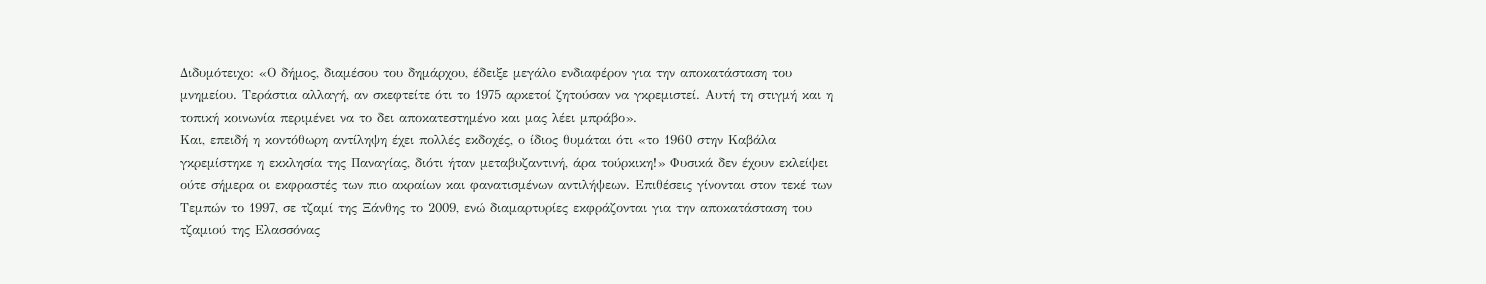Διδυμότειχο: «Ο δήμος, διαμέσου του δημάρχου, έδειξε μεγάλο ενδιαφέρον για την αποκατάσταση του μνημείου. Τεράστια αλλαγή, αν σκεφτείτε ότι το 1975 αρκετοί ζητούσαν να γκρεμιστεί. Αυτή τη στιγμή και η τοπική κοινωνία περιμένει να το δει αποκατεστημένο και μας λέει μπράβο».
Και, επειδή η κοντόθωρη αντίληψη έχει πολλές εκδοχές, ο ίδιος θυμάται ότι «το 1960 στην Καβάλα γκρεμίστηκε η εκκλησία της Παναγίας, διότι ήταν μεταβυζαντινή, άρα τούρκικη!» Φυσικά δεν έχουν εκλείψει ούτε σήμερα οι εκφραστές των πιο ακραίων και φανατισμένων αντιλήψεων. Επιθέσεις γίνονται στον τεκέ των Τεμπών το 1997, σε τζαμί της Ξάνθης το 2009, ενώ διαμαρτυρίες εκφράζονται για την αποκατάσταση του τζαμιού της Ελασσόνας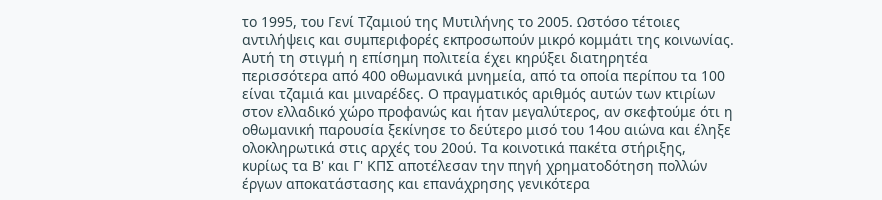το 1995, του Γενί Τζαμιού της Μυτιλήνης το 2005. Ωστόσο τέτοιες αντιλήψεις και συμπεριφορές εκπροσωπούν μικρό κομμάτι της κοινωνίας.
Αυτή τη στιγμή η επίσημη πολιτεία έχει κηρύξει διατηρητέα περισσότερα από 400 οθωμανικά μνημεία, από τα οποία περίπου τα 100 είναι τζαμιά και μιναρέδες. Ο πραγματικός αριθμός αυτών των κτιρίων στον ελλαδικό χώρο προφανώς και ήταν μεγαλύτερος, αν σκεφτούμε ότι η οθωμανική παρουσία ξεκίνησε το δεύτερο μισό του 14ου αιώνα και έληξε ολοκληρωτικά στις αρχές του 20ού. Τα κοινοτικά πακέτα στήριξης, κυρίως τα Β' και Γ' ΚΠΣ αποτέλεσαν την πηγή χρηματοδότηση πολλών έργων αποκατάστασης και επανάχρησης γενικότερα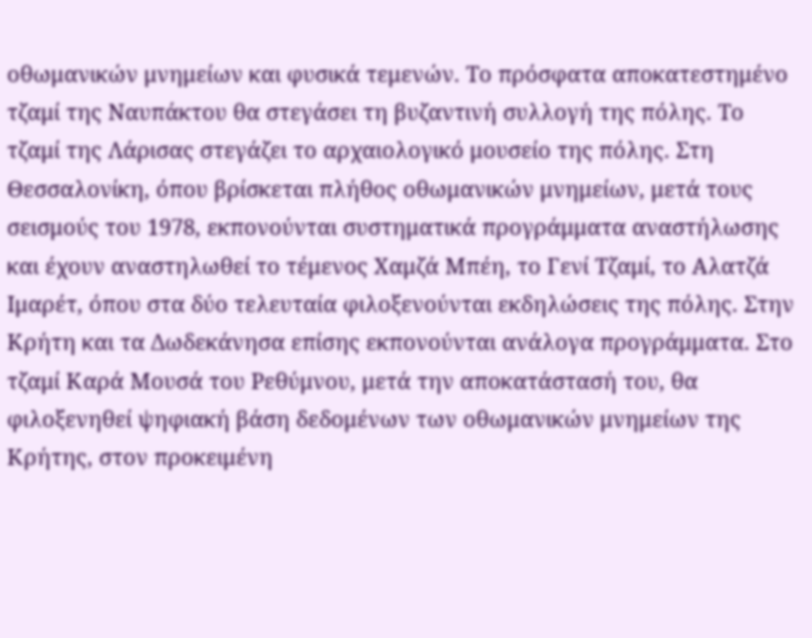οθωμανικών μνημείων και φυσικά τεμενών. Το πρόσφατα αποκατεστημένο τζαμί της Ναυπάκτου θα στεγάσει τη βυζαντινή συλλογή της πόλης. Το τζαμί της Λάρισας στεγάζει το αρχαιολογικό μουσείο της πόλης. Στη Θεσσαλονίκη, όπου βρίσκεται πλήθος οθωμανικών μνημείων, μετά τους σεισμούς του 1978, εκπονούνται συστηματικά προγράμματα αναστήλωσης και έχουν αναστηλωθεί το τέμενος Χαμζά Μπέη, το Γενί Τζαμί, το Αλατζά Ιμαρέτ, όπου στα δύο τελευταία φιλοξενούνται εκδηλώσεις της πόλης. Στην Κρήτη και τα Δωδεκάνησα επίσης εκπονούνται ανάλογα προγράμματα. Στο τζαμί Καρά Μουσά του Ρεθύμνου, μετά την αποκατάστασή του, θα φιλοξενηθεί ψηφιακή βάση δεδομένων των οθωμανικών μνημείων της Κρήτης, στον προκειμένη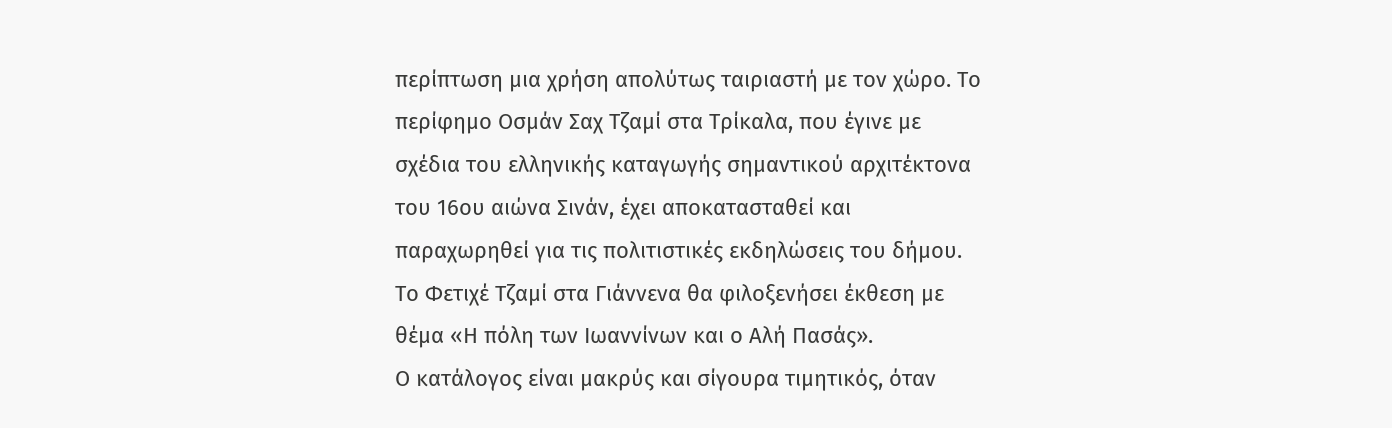περίπτωση μια χρήση απολύτως ταιριαστή με τον χώρο. Το περίφημο Οσμάν Σαχ Τζαμί στα Τρίκαλα, που έγινε με σχέδια του ελληνικής καταγωγής σημαντικού αρχιτέκτονα του 16ου αιώνα Σινάν, έχει αποκατασταθεί και παραχωρηθεί για τις πολιτιστικές εκδηλώσεις του δήμου. Το Φετιχέ Τζαμί στα Γιάννενα θα φιλοξενήσει έκθεση με θέμα «Η πόλη των Ιωαννίνων και ο Αλή Πασάς».
Ο κατάλογος είναι μακρύς και σίγουρα τιμητικός, όταν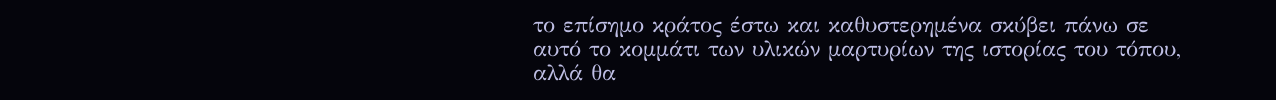το επίσημο κράτος έστω και καθυστερημένα σκύβει πάνω σε αυτό το κομμάτι των υλικών μαρτυρίων της ιστορίας του τόπου, αλλά θα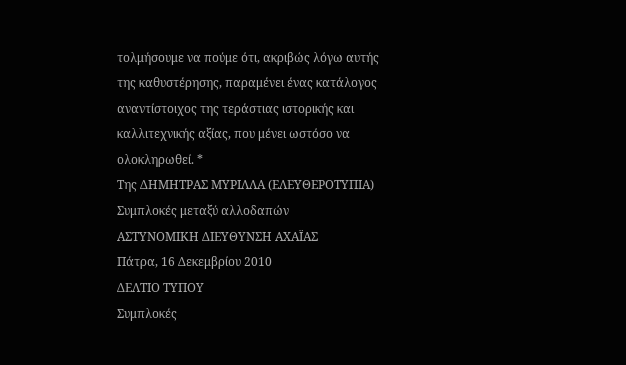τολμήσουμε να πούμε ότι, ακριβώς λόγω αυτής της καθυστέρησης, παραμένει ένας κατάλογος αναντίστοιχος της τεράστιας ιστορικής και καλλιτεχνικής αξίας, που μένει ωστόσο να ολοκληρωθεί. *
Της ΔΗΜΗΤΡΑΣ ΜΥΡΙΛΛΑ (ΕΛΕΥΘΕΡΟΤΥΠΙΑ)
Συμπλοκές μεταξύ αλλοδαπών
ΑΣΤΥΝΟΜΙΚΗ ΔΙΕΥΘΥΝΣΗ ΑΧΑΪΑΣ
Πάτρα, 16 Δεκεμβρίου 2010
ΔΕΛΤΙΟ ΤΥΠΟΥ
Συμπλοκές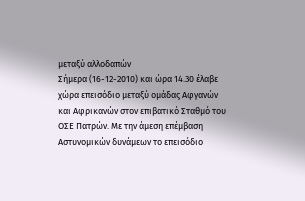μεταξύ αλλοδαπών
Σήμερα (16-12-2010) και ώρα 14.30 έλαβε χώρα επεισόδιο μεταξύ ομάδας Αφγανών και Αφρικανών στον επιβατικό Σταθμό του ΟΣΕ Πατρών. Με την άμεση επέμβαση Αστυνομικών δυνάμεων το επεισόδιο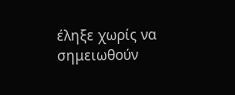έληξε χωρίς να σημειωθούν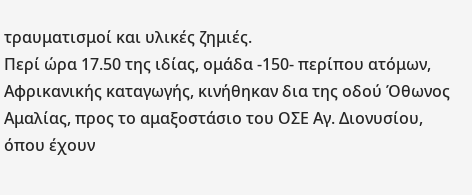τραυματισμοί και υλικές ζημιές.
Περί ώρα 17.50 της ιδίας, ομάδα -150- περίπου ατόμων, Αφρικανικής καταγωγής, κινήθηκαν δια της οδού Όθωνος Αμαλίας, προς το αμαξοστάσιο του ΟΣΕ Αγ. Διονυσίου, όπου έχουν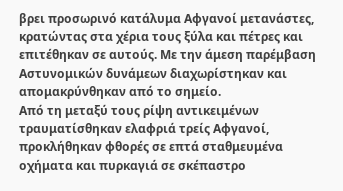βρει προσωρινό κατάλυμα Αφγανοί μετανάστες, κρατώντας στα χέρια τους ξύλα και πέτρες και επιτέθηκαν σε αυτούς. Με την άμεση παρέμβαση Αστυνομικών δυνάμεων διαχωρίστηκαν και απομακρύνθηκαν από το σημείο.
Από τη μεταξύ τους ρίψη αντικειμένων τραυματίσθηκαν ελαφριά τρείς Αφγανοί, προκλήθηκαν φθορές σε επτά σταθμευμένα οχήματα και πυρκαγιά σε σκέπαστρο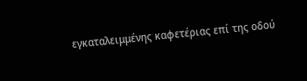εγκαταλειμμένης καφετέριας επί της οδού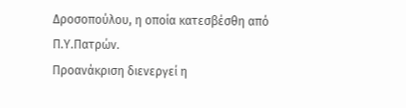Δροσοπούλου, η οποία κατεσβέσθη από Π.Υ.Πατρών.
Προανάκριση διενεργεί η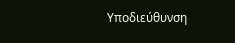Υποδιεύθυνση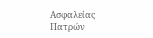Ασφαλείας Πατρών